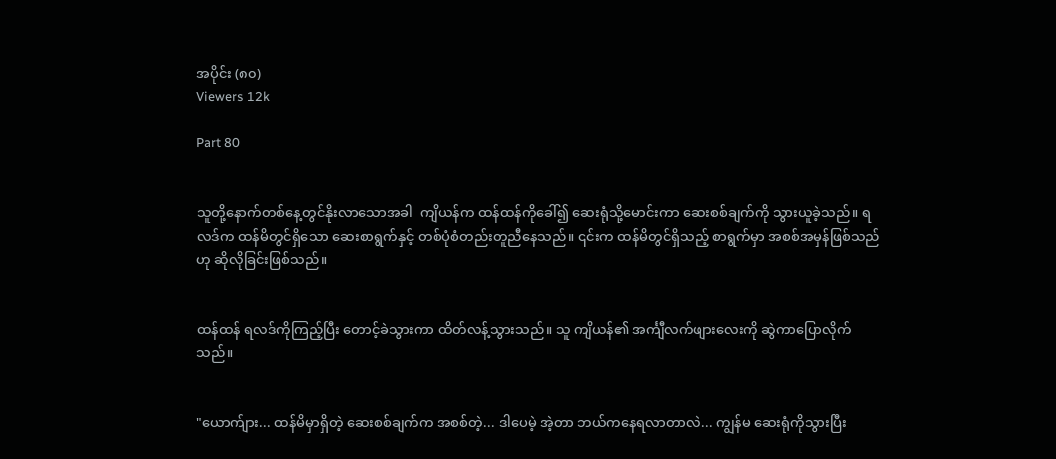အပိုင်း (၈၀)
Viewers 12k

Part 80


သူတို့နောက်တစ်နေ့တွင်နိုးလာသောအခါ  ကျိယန်က ထန်ထန်ကိုခေါ်၍ ဆေးရုံသို့မောင်းကာ ဆေးစစ်ချက်ကို သွားယူခဲ့သည်။ ရလဒ်က ထန်မိတွင်ရှိသော ဆေးစာရွက်နှင့် တစ်ပုံစံတည်းတူညီနေသည်။ ၎င်းက ထန်မိတွင်ရှိသည့် စာရွက်မှာ အစစ်အမှန်ဖြစ်သည်ဟု ဆိုလိုခြင်းဖြစ်သည်။


ထန်ထန် ရလဒ်ကိုကြည့်ပြီး တောင့်ခဲသွားကာ ထိတ်လန့်သွားသည်။ သူ ကျိယန်၏ အင်္ကျီလက်ဖျားလေးကို ဆွဲကာပြောလိုက်သည်။


"ယောက်ျား... ထန်မိမှာရှိတဲ့ ဆေးစစ်ချက်က အစစ်တဲ့... ဒါပေမဲ့ အဲ့တာ ဘယ်ကနေရလာတာလဲ... ကျွန်မ ဆေးရုံကိုသွားပြီး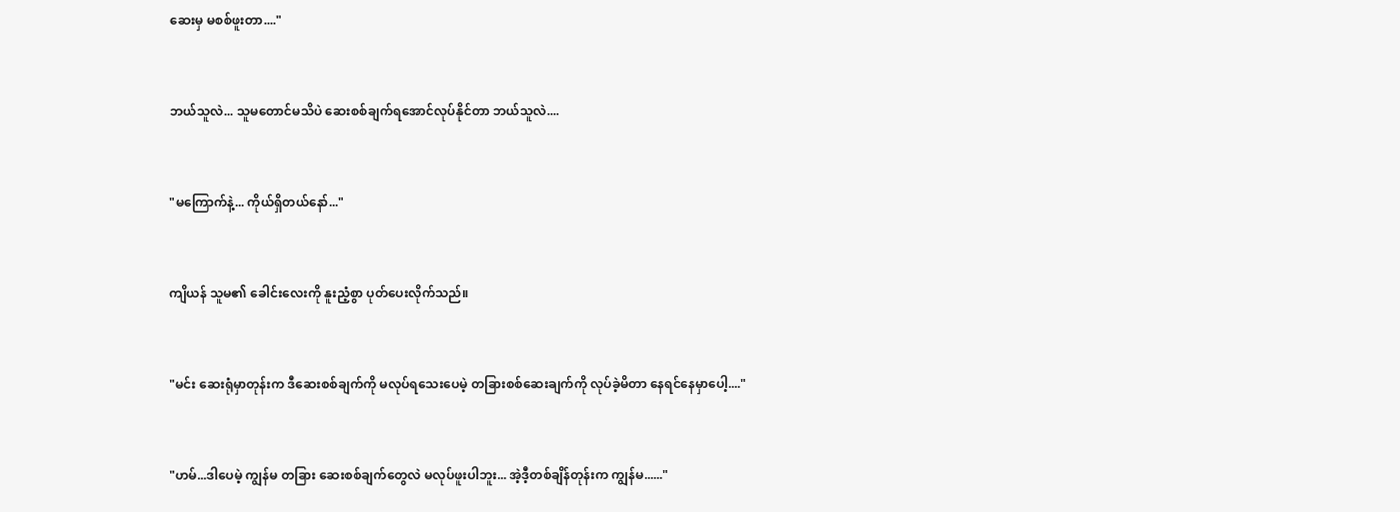ဆေးမှ မစစ်ဖူးတာ...."


ဘယ်သူလဲ... သူမတောင်မသိပဲ ဆေးစစ်ချက်ရအောင်လုပ်နိုင်တာ ဘယ်သူလဲ....


"မကြောက်နဲ့... ကိုယ်ရှိတယ်နော်..."


ကျိယန် သူမ၏ ခေါင်းလေးကို နူးညံ့စွာ ပုတ်ပေးလိုက်သည်။


"မင်း ဆေးရုံမှာတုန်းက ဒီဆေးစစ်ချက်ကို မလုပ်ရသေးပေမဲ့ တခြားစစ်ဆေးချက်ကို လုပ်ခဲ့မိတာ နေရင်နေမှာပေါ့...."


"ဟမ်...ဒါပေမဲ့ ကျွန်မ တခြား ဆေးစစ်ချက်တွေလဲ မလုပ်ဖူးပါဘူး... အဲ့ဒီ့တစ်ချိန်တုန်းက ကျွန်မ......"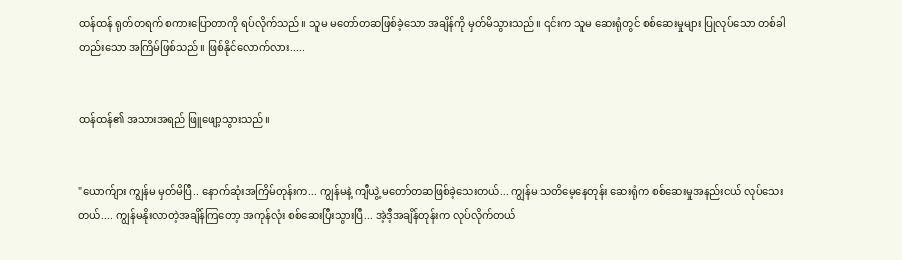ထန်ထန် ရုတ်တရက် စကားပြောတာကို ရပ်လိုက်သည်။ သူမ မတော်တဆဖြစ်ခဲ့သော အချိန်ကို မှတ်မိသွားသည်။ ၎င်းက သူမ ဆေးရုံတွင် စစ်ဆေးမှုများ ပြုလုပ်သော တစ်ခါတည်းသော အကြိမ်ဖြစ်သည်။ ဖြစ်နိုင်လောက်လား.....


ထန်ထန်၏ အသားအရည် ဖြူဖျော့သွားသည်။


"ယောက်ျား ကျွန်မ မှတ်မိပြီ.. နောက်ဆုံးအကြိမ်တုန်းက... ကျွန်မနဲ့ ကျီယွဲ့ မတော်တဆဖြစ်ခဲ့သေးတယ်... ကျွန်မ သတိမေ့နေတုန်း ဆေးရုံက စစ်ဆေးမှုအနည်းငယ် လုပ်သေးတယ်.... ကျွန်မနိုးလာတဲ့အချိန်ကြတော့ အကုန်လုံး စစ်ဆေးပြီးသွားပြီ... အဲ့ဒီ့အချိန်တုန်းက လုပ်လိုက်တယ်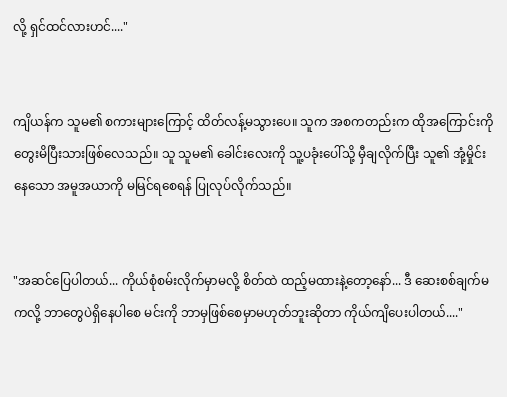လို့ ရှင်ထင်လားဟင်...."


ကျိယန်က သူမ၏ စကားများကြောင့် ထိတ်လန့်မသွားပေ။ သူက အစကတည်းက ထိုအကြောင်းကို တွေးမိပြီးသားဖြစ်လေသည်။ သူ သူမ၏ ခေါင်းလေးကို သူ့ပခုံးပေါ်သို့ မှီချလိုက်ပြီး သူ၏ အုံ့မှိုင်းနေသော အမူအယာကို မမြင်ရစေရန် ပြုလုပ်လိုက်သည်။


"အဆင်ပြေပါတယ်... ကိုယ်စုံစမ်းလိုက်မှာမလို့ စိတ်ထဲ ထည့်မထားနဲ့တော့နော်... ဒီ ဆေးစစ်ချက်မကလို့ ဘာတွေပဲရှိနေပါစေ မင်းကို ဘာမှဖြစ်စေမှာမဟုတ်ဘူးဆိုတာ ကိုယ်ကျိပေးပါတယ်...."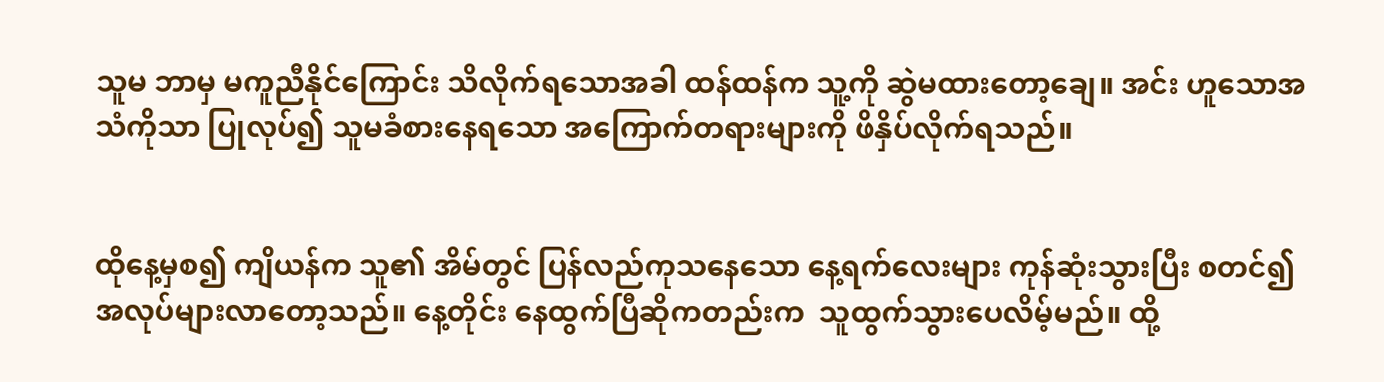သူမ ဘာမှ မကူညီနိုင်ကြောင်း သိလိုက်ရသောအခါ ထန်ထန်က သူ့ကို ဆွဲမထားတော့ချေ။ အင်း ဟူသောအသံကိုသာ ပြုလုပ်၍ သူမခံစားနေရသော အကြောက်တရားများကို ဖိနှိပ်လိုက်ရသည်။


ထိုနေ့မှစ၍ ကျိယန်က သူ၏ အိမ်တွင် ပြန်လည်ကုသနေသော နေ့ရက်လေးများ ကုန်ဆုံးသွားပြီး စတင်၍ အလုပ်များလာတော့သည်။ နေ့တိုင်း နေထွက်ပြီဆိုကတည်းက  သူထွက်သွားပေလိမ့်မည်။ ထို့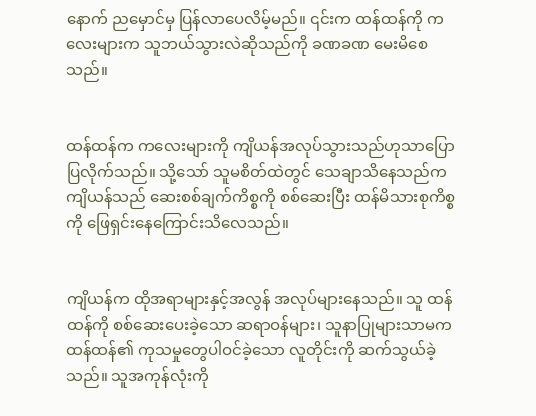နောက် ညမှောင်မှ ပြန်လာပေလိမ့်မည်။ ၎င်းက ထန်ထန်ကို ကလေးများက သူဘယ်သွားလဲဆိုသည်ကို ခဏခဏ မေးမိစေသည်။


ထန်ထန်က ကလေးများကို ကျိယန်အလုပ်သွားသည်ဟုသာပြောပြလိုက်သည်။ သို့သော် သူမစိတ်ထဲတွင် သေချာသိနေသည်က ကျိယန်သည် ဆေးစစ်ချက်ကိစ္စကို စစ်ဆေးပြီး ထန်မိသားစုကိစ္စကို ဖြေရှင်းနေကြောင်းသိလေသည်။


ကျိယန်က ထိုအရာများနှင့်အလွန် အလုပ်များနေသည်။ သူ ထန်ထန်ကို စစ်ဆေးပေးခဲ့သော ဆရာဝန်များ၊ သူနာပြုများသာမက ထန်ထန်၏ ကုသမှုတွေပါဝင်ခဲ့သော လူတိုင်းကို ဆက်သွယ်ခဲ့သည်။ သူအကုန်လုံးကို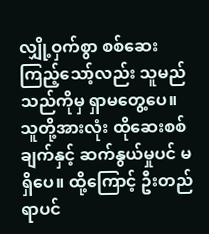လျှို့ဝှက်စွာ စစ်ဆေးကြည့်သော့်လည်း သူမည်သည်ကိုမှ ရှာမတွေ့ပေ။ သူတို့အားလုံး ထိုဆေးစစ်ချက်နှင့် ဆက်နွယ်မှုပင် မရှိပေ။ ထို့ကြောင့် ဦးတည်ရာပင်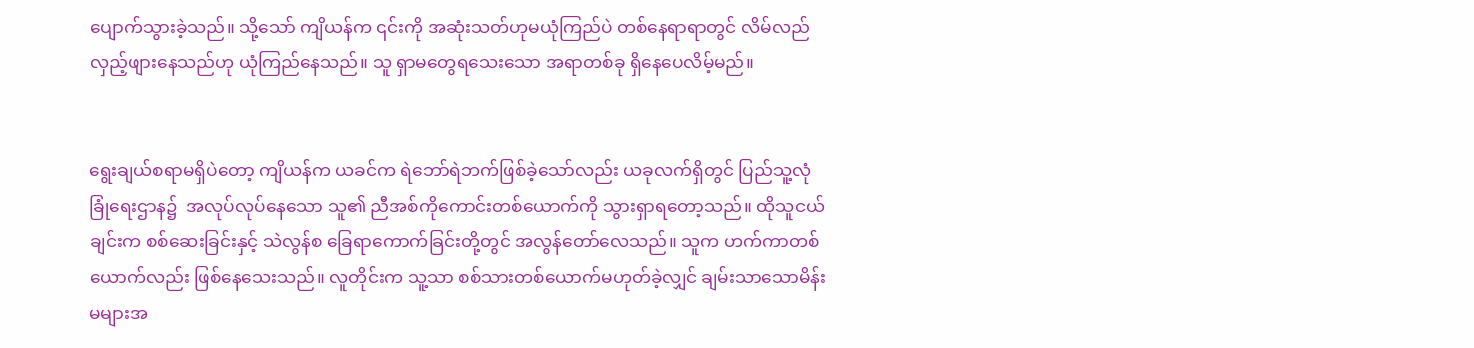ပျောက်သွားခဲ့သည်။ သို့သော် ကျိယန်က ၎င်းကို အဆုံးသတ်ဟုမယုံကြည်ပဲ တစ်နေရာရာတွင် လိမ်လည်လှည့်ဖျားနေသည်ဟု ယုံကြည်နေသည်။ သူ ရှာမတွေရသေးသော အရာတစ်ခု ရှိနေပေလိမ့်မည်။


ရွေးချယ်စရာမရှိပဲတော့ ကျိယန်က ယခင်က ရဲဘော်ရဲဘက်ဖြစ်ခဲ့သော်လည်း ယခုလက်ရှိတွင် ပြည်သူ့လုံခြုံရေးဌာန၌  အလုပ်လုပ်နေသော သူ၏ ညီအစ်ကိုကောင်းတစ်ယောက်ကို သွားရှာရတော့သည်။ ထိုသူငယ်ချင်းက စစ်ဆေးခြင်းနှင့် သဲလွန်စ ခြေရာကောက်ခြင်းတို့တွင် အလွန်တော်လေသည်။ သူက ဟက်ကာတစ်ယောက်လည်း ဖြစ်နေသေးသည်။ လူတိုင်းက သူ့သာ စစ်သားတစ်ယောက်မဟုတ်ခဲ့လျှင် ချမ်းသာသောမိန်းမများအ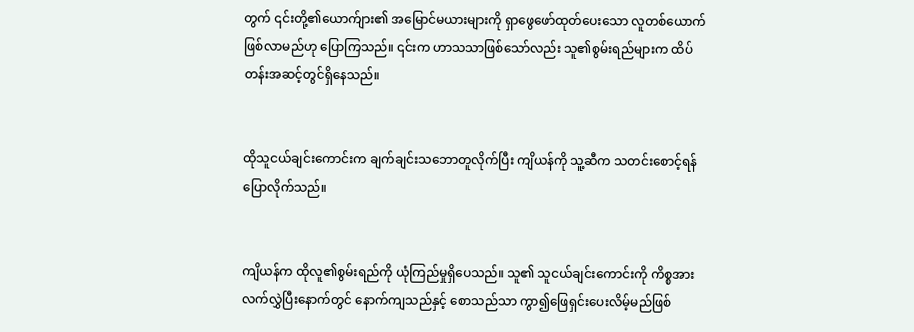တွက် ၎င်းတို့၏ယောက်ျား၏ အမြောင်မယားများကို ရှာဖွေဖော်ထုတ်ပေးသော လူတစ်ယောက်ဖြစ်လာမည်ဟု ပြောကြသည်။ ၎င်းက ဟာသသာဖြစ်သော်လည်း သူ၏စွမ်းရည်များက ထိပ်တန်းအဆင့်တွင်ရှိနေသည်။


ထိုသူငယ်ချင်းကောင်းက ချက်ချင်းသဘောတူလိုက်ပြီး ကျိယန်ကို သူ့ဆီက သတင်းစောင့်ရန် ပြောလိုက်သည်။


ကျိယန်က ထိုလူ၏စွမ်းရည်ကို ယုံကြည်မှုရှိပေသည်။ သူ၏ သူငယ်ချင်းကောင်းကို ကိစ္စအားလက်လွှဲပြီးနောက်တွင် နောက်ကျသည်နှင့် စောသည်သာ ကွာ၍ဖြေရှင်းပေးလိမ့်မည်ဖြစ်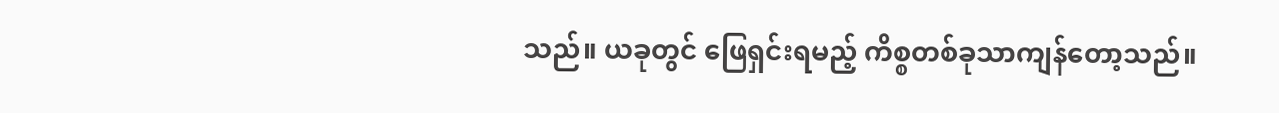သည်။ ယခုတွင် ဖြေရှင်းရမည့် ကိစ္စတစ်ခုသာကျန်တော့သည်။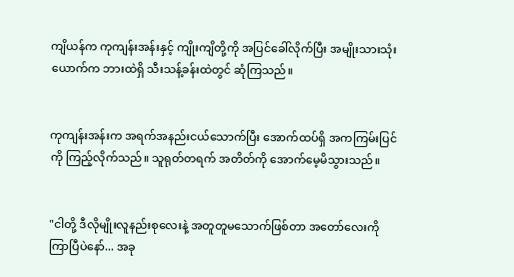ကျိယန်က ကုကျန်းအန်းနှင့် ကျိုးကျိတို့ကို အပြင်ခေါ်လိုက်ပြီး အမျိုးသားသုံးယောက်က ဘားထဲရှိ သီးသန့်ခန်းထဲတွင် ဆုံကြသည်။


ကုကျန်းအန်းက အရက်အနည်းငယ်သောက်ပြီး အောက်ထပ်ရှိ အကကြမ်းပြင်ကို ကြည့်လိုက်သည်။ သူရုတ်တရက် အတိတ်ကို အောက်မေ့မိသွားသည်။


"ငါတို့ ဒီလိုမျိုးလူနည်းစုလေးနဲ့ အတူတူမသောက်ဖြစ်တာ အတော်လေးကို ကြာပြီပဲနော်... အခု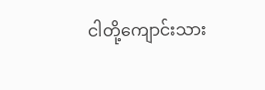ငါတို့ကျောင်းသား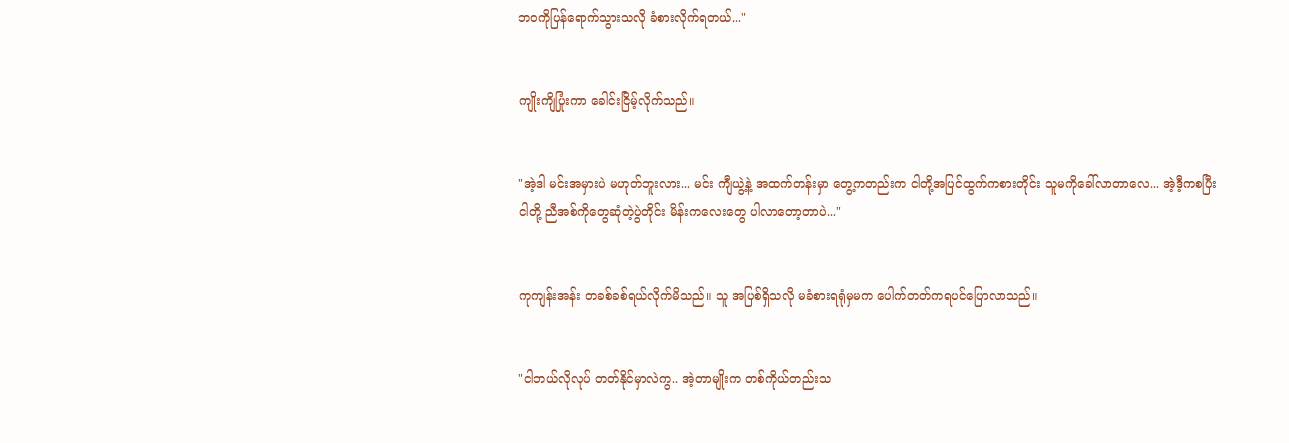ဘဝကိုပြန်ရောက်သွားသလို ခံစားလိုက်ရတယ်..."


ကျိုးကျိပြုံးကာ ခေါင်းငြိမ့်လိုက်သည်။


"အဲ့ဒါ မင်းအမှားပဲ မဟုတ်ဘူးလား... မင်း ကျီယွဲ့နဲ့ အထက်တန်းမှာ တွေ့ကတည်းက ငါတို့အပြင်ထွက်ကစားတိုင်း သူမကိုခေါ်လာတာလေ... အဲ့ဒီ့ကစပြီးငါတို့ ညီအစ်ကိုတွေဆုံတဲ့ပွဲတိုင်း မိန်းကလေးတွေ ပါလာတော့တာပဲ..."


ကုကျန်းအန်း တခစ်ခစ်ရယ်လိုက်မိသည်။ သူ အပြစ်ရှိသလို မခံစားရရုံမှမက ပေါက်တတ်ကရပင်ပြောလာသည်။


"ငါဘယ်လိုလုပ် တတ်နိုင်မှာလဲကွ.. အဲ့တာမျိုးက တစ်ကိုယ်တည်းသ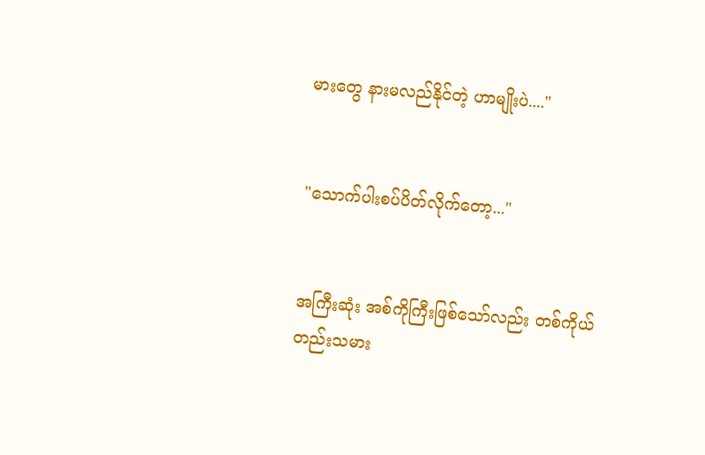မားတွေ နားမလည်နိုင်တဲ့ ဟာမျိုးပဲ...."


"သောက်ပါးစပ်ပိတ်လိုက်တော့..."


အကြီးဆုံး အစ်ကိုကြီးဖြစ်သော်လည်း တစ်ကိုယ်တည်းသမား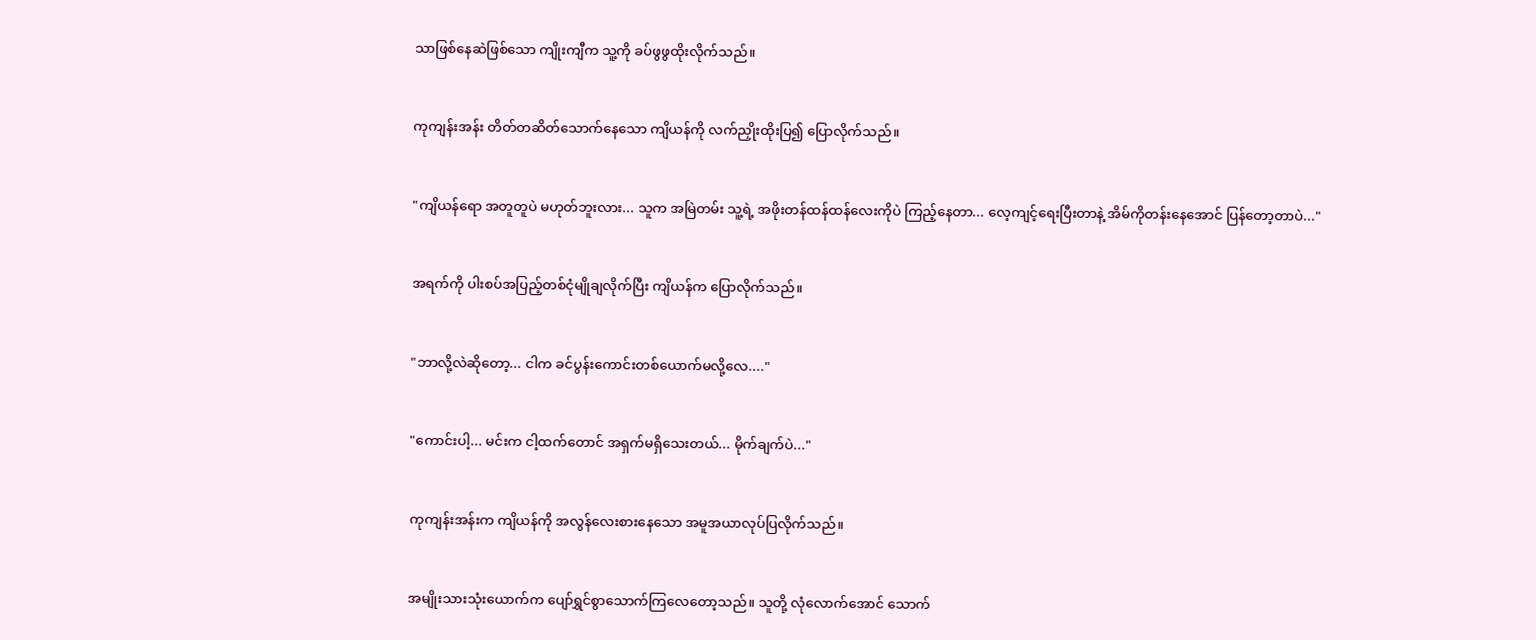သာဖြစ်နေဆဲဖြစ်သော ကျိုးကျီက သူ့ကို ခပ်ဖွဖွထိုးလိုက်သည်။


ကုကျန်းအန်း တိတ်တဆိတ်သောက်နေသော ကျိယန်ကို လက်ညှိုးထိုးပြ၍ ပြောလိုက်သည်။


"ကျိယန်ရော အတူတူပဲ မဟုတ်ဘူးလား... သူက အမြဲတမ်း သူ့ရဲ့ အဖိုးတန်ထန်ထန်လေးကိုပဲ ကြည့်နေတာ... လေ့ကျင့်ရေးပြီးတာနဲ့ အိမ်ကိုတန်းနေအောင် ပြန်တော့တာပဲ..."


အရက်ကို ပါးစပ်အပြည့်တစ်ငုံမျိုချလိုက်ပြီး ကျိယန်က ပြောလိုက်သည်။


"ဘာလို့လဲဆိုတော့... ငါက ခင်ပွန်းကောင်းတစ်ယောက်မလို့လေ...."


"ကောင်းပါ့... မင်းက ငါ့ထက်တောင် အရှက်မရှိသေးတယ်... မိုက်ချက်ပဲ..."


ကုကျန်းအန်းက ကျိယန်ကို အလွန်လေးစားနေသော အမူအယာလုပ်ပြလိုက်သည်။


အမျိုးသားသုံးယောက်က ပျော်ရွှင်စွာသောက်ကြလေတော့သည်။ သူတို့ လုံလောက်အောင် သောက်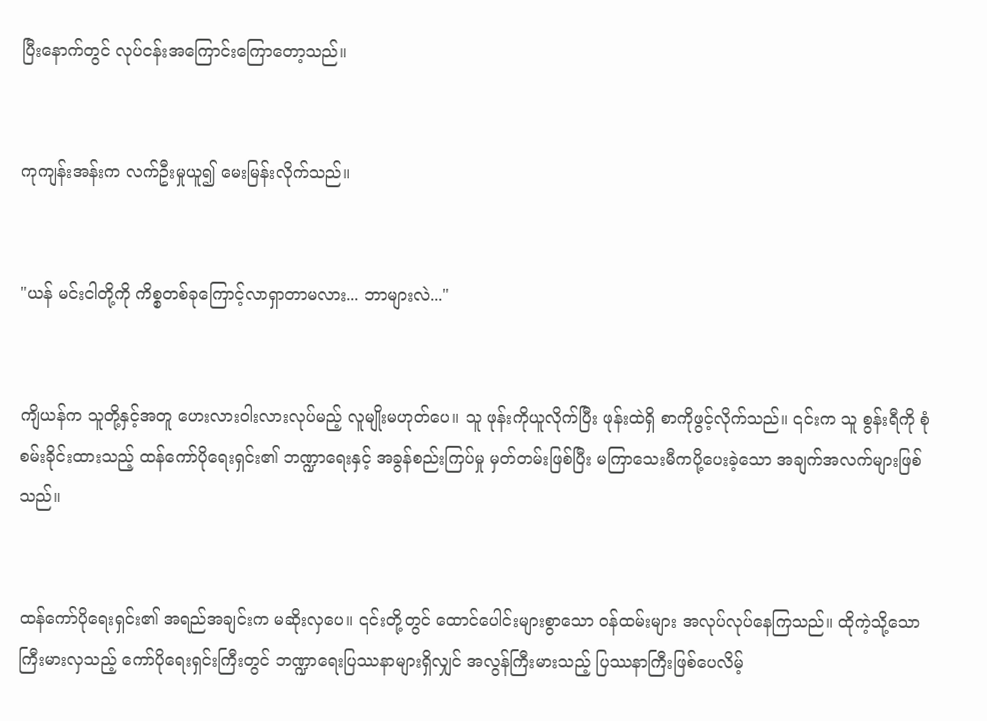ပြီးနောက်တွင် လုပ်ငန်းအကြောင်းကြောတော့သည်။


ကုကျန်းအန်းက လက်ဦးမှုယူ၍ မေးမြန်းလိုက်သည်။


"ယန် မင်းငါတို့ကို ကိစ္စတစ်ခုကြောင့်လာရှာတာမလား... ဘာများလဲ..."


ကျိယန်က သူတို့နှင့်အတူ ဟေးလားဝါးလားလုပ်မည့် လူမျိုးမဟုတ်ပေ။ သူ ဖုန်းကိုယူလိုက်ပြီး ဖုန်းထဲရှိ စာကိုဖွင့်လိုက်သည်။ ၎င်းက သူ စွန်းရီကို စုံစမ်းခိုင်းထားသည့် ထန်ကော်ပိုရေးရှင်း၏ ဘဏ္ဍာရေးနှင့် အခွန်စည်းကြပ်မှု မှတ်တမ်းဖြစ်ပြီး မကြာသေးမီကပို့ပေးခဲ့သော အချက်အလက်များဖြစ်သည်။


ထန်ကော်ပိုရေးရှင်း၏ အရည်အချင်းက မဆိုးလှပေ။ ၎င်းတို့တွင် ထောင်ပေါင်းများစွာသော ဝန်ထမ်းများ အလုပ်လုပ်နေကြသည်။ ထိုကဲ့သို့သော ကြီးမားလှသည့် ကော်ပိုရေးရှင်းကြီးတွင် ဘဏ္ဍာရေးပြဿနာများရှိလျှင် အလွန်ကြီးမားသည့် ပြဿနာကြီးဖြစ်ပေလိမ့်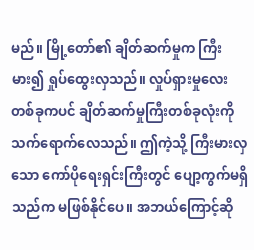မည်။ မြို့တော်၏ ချိတ်ဆက်မှုက ကြီးမား၍ ရှုပ်ထွေးလှသည်။ လှုပ်ရှားမှုလေးတစ်ခုကပင် ချိတ်ဆက်မှုကြီးတစ်ခုလုံးကို သက်ရောက်လေသည်။ ဤကဲ့သို့ ကြီးမားလှသော ကော်ပိုရေးရှင်းကြီးတွင် ပျော့ကွက်မရှိသည်က မဖြစ်နိုင်ပေ။ အဘယ်ကြောင့်ဆို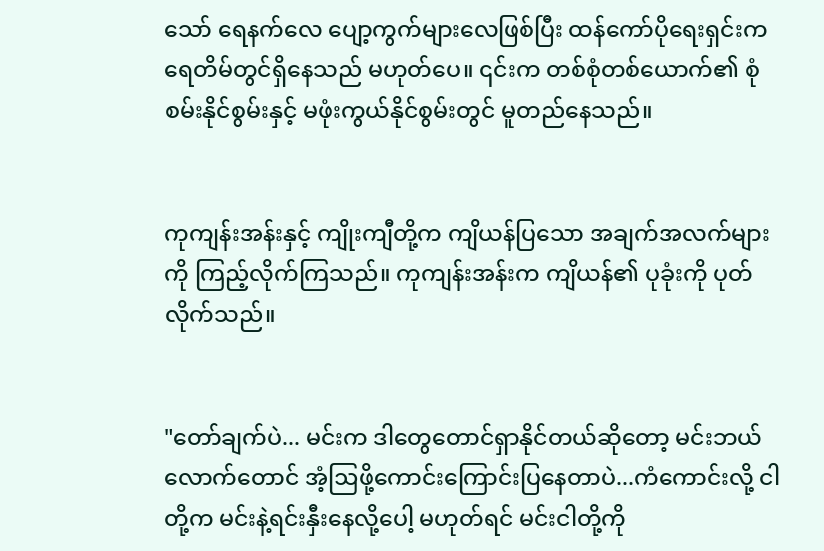သော် ရေနက်လေ ပျော့ကွက်များလေဖြစ်ပြီး ထန်ကော်ပိုရေးရှင်းက ရေတိမ်တွင်ရှိနေသည် မဟုတ်ပေ။ ၎င်းက တစ်စုံတစ်ယောက်၏ စုံစမ်းနိုင်စွမ်းနှင့် မဖုံးကွယ်နိုင်စွမ်းတွင် မူတည်နေသည်။


ကုကျန်းအန်းနှင့် ကျိုးကျီတို့က ကျိယန်ပြသော အချက်အလက်များကို ကြည့်လိုက်ကြသည်။ ကုကျန်းအန်းက ကျိယန်၏ ပုခုံးကို ပုတ်လိုက်သည်။


"တော်ချက်ပဲ... မင်းက ဒါတွေတောင်ရှာနိုင်တယ်ဆိုတော့ မင်းဘယ်လောက်တောင် အံ့ဩဖို့ကောင်းကြောင်းပြနေတာပဲ...ကံကောင်းလို့ ငါတို့က မင်းနဲ့ရင်းနှီးနေလို့ပေါ့ မဟုတ်ရင် မင်းငါတို့ကို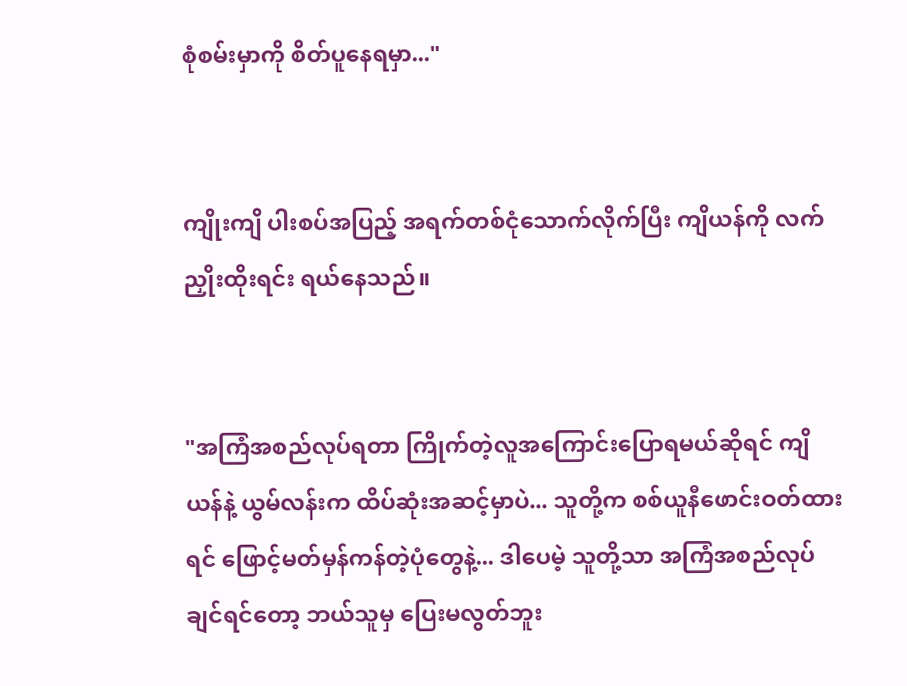စုံစမ်းမှာကို စိတ်ပူနေရမှာ..."


ကျိုးကျိ ပါးစပ်အပြည့် အရက်တစ်ငုံသောက်လိုက်ပြီး ကျိယန်ကို လက်ညှိုးထိုးရင်း ရယ်နေသည်။


"အကြံအစည်လုပ်ရတာ ကြိုက်တဲ့လူအကြောင်းပြောရမယ်ဆိုရင် ကျိယန်နဲ့ ယွမ်လန်းက ထိပ်ဆုံးအဆင့်မှာပဲ... သူတို့က စစ်ယူနီဖောင်းဝတ်ထားရင် ဖြောင့်မတ်မှန်ကန်တဲ့ပုံတွေနဲ့... ဒါပေမဲ့ သူတို့သာ အကြံအစည်လုပ်ချင်ရင်တော့ ဘယ်သူမှ ပြေးမလွတ်ဘူး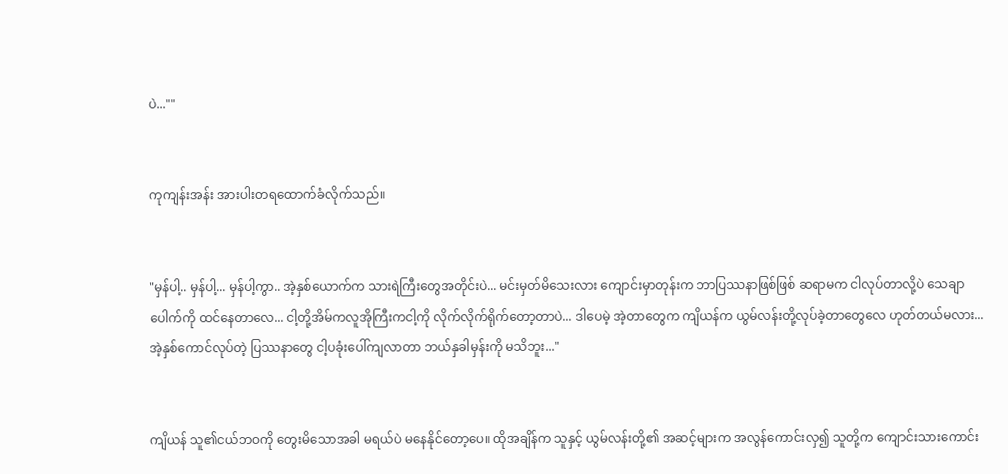ပဲ...""


ကုကျန်းအန်း အားပါးတရထောက်ခံလိုက်သည်။


"မှန်ပါ့.. မှန်ပါ့... မှန်ပါ့ကွာ.. အဲ့နှစ်ယောက်က သားရဲကြီးတွေအတိုင်းပဲ... မင်းမှတ်မိသေးလား ကျောင်းမှာတုန်းက ဘာပြဿနာဖြစ်ဖြစ် ဆရာမက ငါလုပ်တာလို့ပဲ သေချာပေါက်ကို ထင်နေတာလေ... ငါ့တို့အိမ်ကလူအိုကြီးကငါ့ကို လိုက်လိုက်ရိုက်တော့တာပဲ... ဒါပေမဲ့ အဲ့တာတွေက ကျိယန်က ယွမ်လန်းတို့လုပ်ခဲ့တာတွေလေ ဟုတ်တယ်မလား... အဲ့နှစ်ကောင်လုပ်တဲ့ ပြဿနာတွေ ငါ့ပခုံးပေါ်ကျလာတာ ဘယ်နှခါမှန်းကို မသိဘူး..."


ကျိယန် သူ၏ငယ်ဘဝကို တွေးမိသောအခါ မရယ်ပဲ မနေနိုင်တော့ပေ။ ထိုအချိန်က သူနှင့် ယွမ်လန်းတို့၏ အဆင့်များက အလွန်ကောင်းလှ၍ သူတို့က ကျောင်းသားကောင်း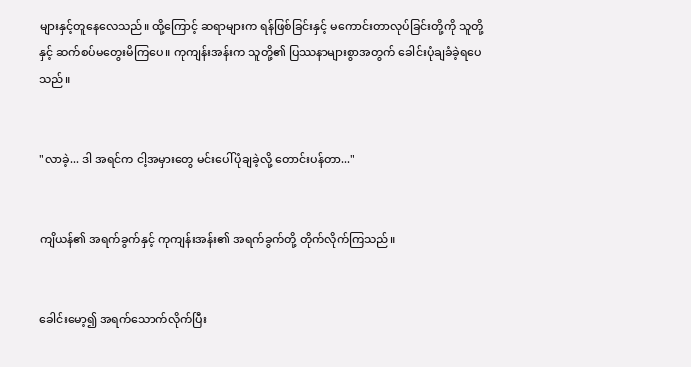များနှင့်တူနေလေသည်။ ထို့ကြောင့် ဆရာများက ရန်ဖြစ်ခြင်းနှင့် မကောင်းတာလုပ်ခြင်းတို့ကို သူတို့နှင့် ဆက်စပ်မတွေးမိကြပေ။ ကုကျန်းအန်းက သူတို့၏ ပြဿနာများစွာအတွက် ခေါင်းပုံချခံခဲ့ရပေသည်။


"လာခဲ့... ဒါ အရင်က ငါ့အမှားတွေ မင်းပေါ်ပုံချခဲ့လို့ တောင်းပန်တာ..."


ကျိယန်၏ အရက်ခွက်နှင့် ကုကျန်းအန်း၏ အရက်ခွက်တို့ တိုက်လိုက်ကြသည်။


ခေါင်းမော့၍ အရက်သောက်လိုက်ပြီး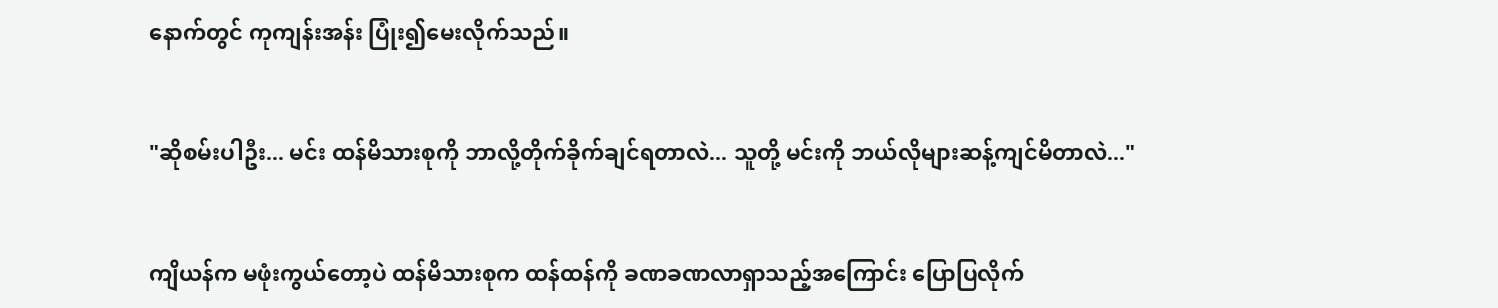နောက်တွင် ကုကျန်းအန်း ပြုံး၍မေးလိုက်သည်။


"ဆိုစမ်းပါဦး... မင်း ထန်မိသားစုကို ဘာလို့တိုက်ခိုက်ချင်ရတာလဲ... သူတို့ မင်းကို ဘယ်လိုများဆန့်ကျင်မိတာလဲ..."


ကျိယန်က မဖုံးကွယ်တော့ပဲ ထန်မိသားစုက ထန်ထန်ကို ခဏခဏလာရှာသည့်အကြောင်း ပြောပြလိုက်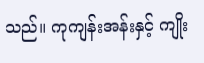သည်။ ကုကျန်းအန်းနှင့် ကျိုး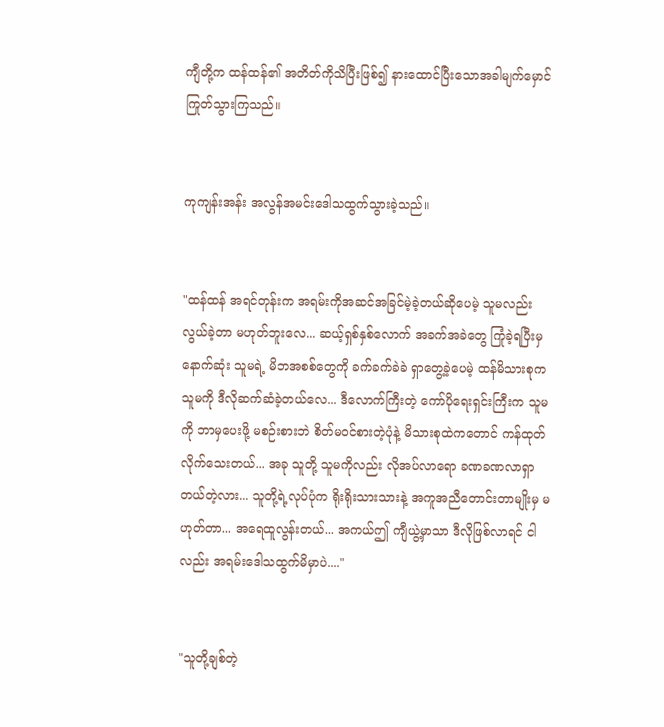ကျီတို့က ထန်ထန်၏ အတိတ်ကိုသိပြီးဖြစ်၍ နားထောင်ပြီးသောအခါမျက်မှောင်ကြုတ်သွားကြသည်။


ကုကျန်းအန်း အလွန်အမင်းဒေါသထွက်သွားခဲ့သည်။


"ထန်ထန် အရင်တုန်းက အရမ်းကိုအဆင်အခြင်မဲ့ခဲ့တယ်ဆိုပေမဲ့ သူမလည်း လွယ်ခဲ့တာ မဟုတ်ဘူးလေ... ဆယ့်ရှစ်နှစ်လောက် အခက်အခဲတွေ ကြုံခဲ့ရပြီးမှ နောက်ဆုံး သူမရဲ့ မိဘအစစ်တွေကို ခက်ခက်ခဲခဲ ရှာတွေ့ခဲ့ပေမဲ့ ထန်မိသားစုက သူမကို ဒီလိုဆက်ဆံခဲ့တယ်လေ... ဒီလောက်ကြီးတဲ့ ကော်ပိုရေးရှင်းကြီးက သူမကို ဘာမှပေးဖို့ မစဉ်းစားဘဲ စိတ်မဝင်စားတဲ့ပုံနဲ့ မိသားစုထဲကတောင် ကန်ထုတ်လိုက်သေးတယ်... အခု သူတို့ သူမကိုလည်း လိုအပ်လာရော ခဏခဏလာရှာတယ်တဲ့လား... သူတို့ရဲ့လုပ်ပုံက ရိုးရိုးသားသားနဲ့ အကူအညီတောင်းတာမျိုးမှ မဟုတ်တာ... အရေထူလွန်းတယ်... အကယ်ဤ ကျီယွဲ့မှာသာ ဒီလိုဖြစ်လာရင် ငါလည်း အရမ်းဒေါသထွက်မိမှာပဲ...."


"သူတို့ချစ်တဲ့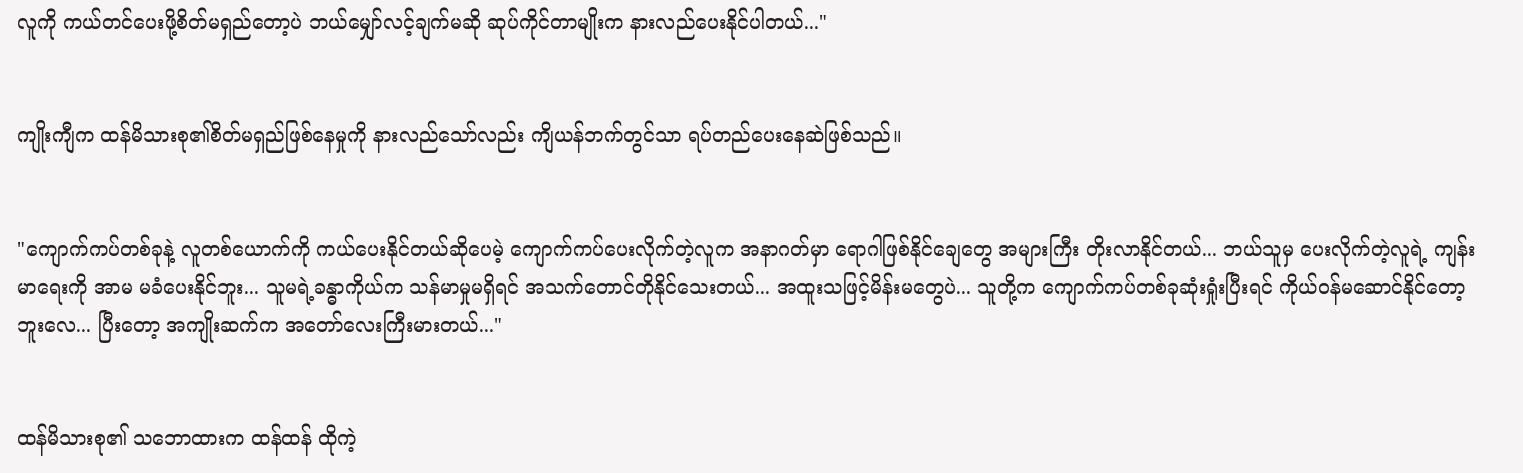လူကို ကယ်တင်ပေးဖို့စိတ်မရှည်တော့ပဲ ဘယ်မျှော်လင့်ချက်မဆို ဆုပ်ကိုင်တာမျိုးက နားလည်ပေးနိုင်ပါတယ်..."


ကျိုးကျီက ထန်မိသားစု၏စိတ်မရှည်ဖြစ်နေမှုကို နားလည်သော်လည်း ကျိယန်ဘက်တွင်သာ ရပ်တည်ပေးနေဆဲဖြစ်သည်။


"ကျောက်ကပ်တစ်ခုနဲ့ လူတစ်ယောက်ကို ကယ်ပေးနိုင်တယ်ဆိုပေမဲ့ ကျောက်ကပ်ပေးလိုက်တဲ့လူက အနာဂတ်မှာ ရောဂါဖြစ်နိုင်ချေတွေ အများကြီး တိုးလာနိုင်တယ်... ဘယ်သူမှ ပေးလိုက်တဲ့လူရဲ့ ကျန်းမာရေးကို အာမ မခံပေးနိုင်ဘူး... သူမရဲ့ခန္ဓာကိုယ်က သန်မာမှုမရှိရင် အသက်တောင်တိုနိုင်သေးတယ်... အထူးသဖြင့်မိန်းမတွေပဲ... သူတို့က ကျောက်ကပ်တစ်ခုဆုံးရှုံးပြီးရင် ကိုယ်ဝန်မဆောင်နိုင်တော့ဘူးလေ... ပြီးတော့ အကျိုးဆက်က အတော်လေးကြီးမားတယ်..."


ထန်မိသားစု၏ သဘောထားက ထန်ထန် ထိုကဲ့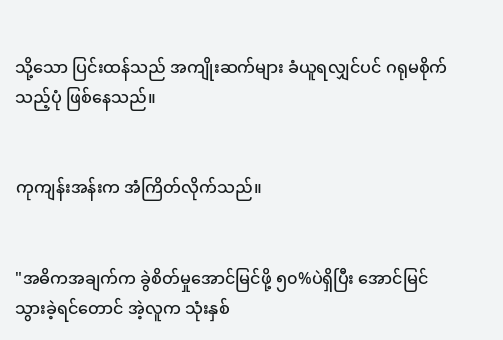သို့သော ပြင်းထန်သည် အကျိုးဆက်များ ခံယူရလျှင်ပင် ဂရုမစိုက်သည့်ပုံ ဖြစ်နေသည်။


ကုကျန်းအန်းက အံကြိတ်လိုက်သည်။


"အဓိကအချက်က ခွဲစိတ်မှုအောင်မြင်ဖို့ ၅၀%ပဲရှိပြီး အောင်မြင်သွားခဲ့ရင်တောင် အဲ့လူက သုံးနှစ်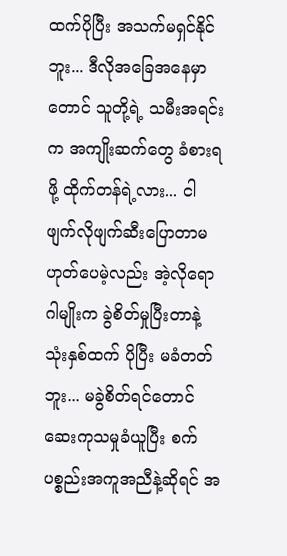ထက်ပိုပြီး အသက်မရှင်နိုင်ဘူး... ဒီလိုအခြေအနေမှာတောင် သူတို့ရဲ့ သမီးအရင်းက အကျိုးဆက်တွေ ခံစားရဖို့ ထိုက်တန်ရဲ့လား... ငါဖျက်လိုဖျက်ဆီးပြောတာမဟုတ်ပေမဲ့လည်း အဲ့လိုရောဂါမျိုးက ခွဲစိတ်မှုပြီးတာနဲ့ သုံးနှစ်ထက် ပိုပြီး မခံတတ်ဘူး... မခွဲစိတ်ရင်တောင် ဆေးကုသမှုခံယူပြီး စက်ပစ္စည်းအကူအညီနဲ့ဆိုရင် အ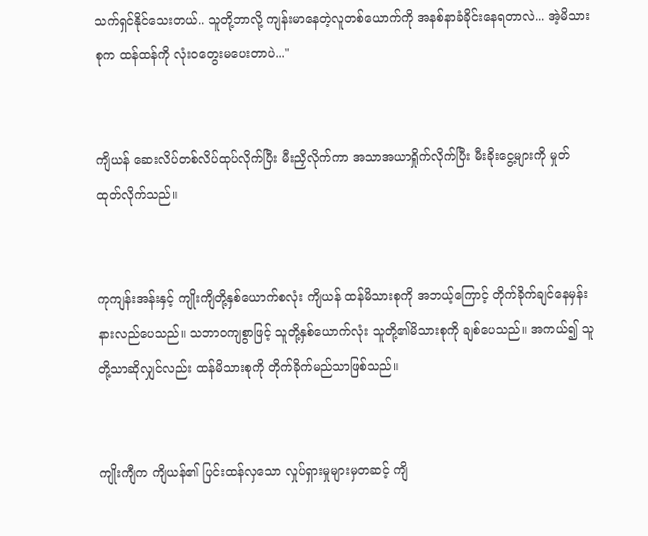သက်ရှင်နိုင်သေးတယ်.. သူတို့ဘာလို့ ကျန်းမာနေတဲ့လူတစ်ယောက်ကို အနစ်နာခံခိုင်းနေရတာလဲ... အဲ့မိသားစုက ထန်ထန်ကို လုံးဝတွေးမပေးတာပဲ..."


ကျိယန် ဆေးလိပ်တစ်လိပ်ထုပ်လိုက်ပြီး မီးညှိလိုက်ကာ အသာအယာရှိုက်လိုက်ပြီး မီးခိုးငွေ့များကို မှုတ်ထုတ်လိုက်သည်။


ကုကျန်းအန်းနှင့် ကျိုးကျိတို့နှစ်ယောက်စလုံး ကျိယန် ထန်မိသားစုကို အဘယ့်ကြောင့် တိုက်ခိုက်ချင်နေမှန်း နားလည်ပေသည်။ သဘာဝကျစွာဖြင့် သူတို့နှစ်ယောက်လုံး သူတို့၏မိသားစုကို ချစ်ပေသည်။ အကယ်၍ သူတို့သာဆိုလျှင်လည်း ထန်မိသားစုကို တိုက်ခိုက်မည်သာဖြစ်သည်။


ကျိုးကျီက ကျိယန်၏ ပြင်းထန်လှသော လှုပ်ရှားမှုများမှတဆင့် ကျိ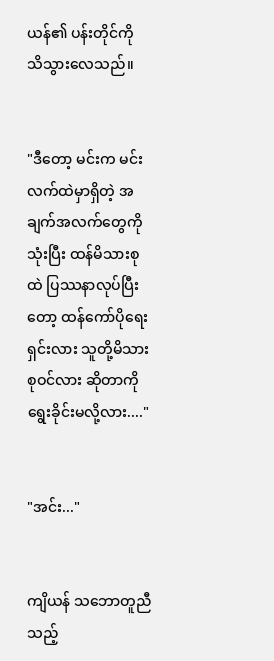ယန်၏ ပန်းတိုင်ကို သိသွားလေသည်။


"ဒီတော့ မင်းက မင်းလက်ထဲမှာရှိတဲ့ အချက်အလက်တွေကိုသုံးပြီး ထန်မိသားစုထဲ ပြဿနာလုပ်ပြီးတော့ ထန်ကော်ပိုရေးရှင်းလား သူတို့မိသားစုဝင်လား ဆိုတာကို ရွေးခိုင်းမလို့လား...."


"အင်း..."


ကျိယန် သဘောတူညီသည့်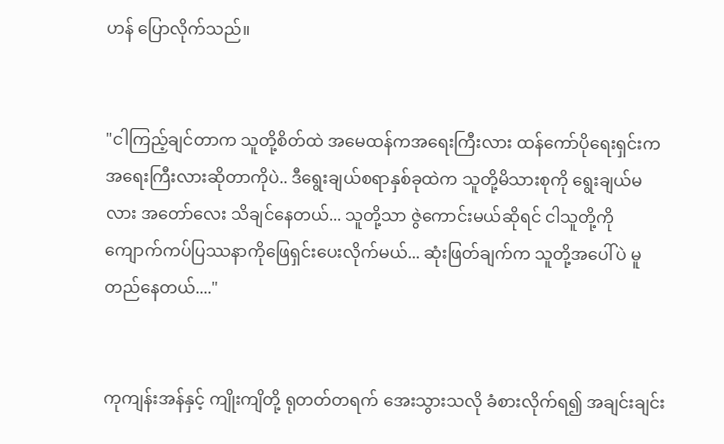ဟန် ပြောလိုက်သည်။


"ငါကြည့်ချင်တာက သူတို့စိတ်ထဲ အမေထန်ကအရေးကြီးလား ထန်ကော်ပိုရေးရှင်းက အရေးကြီးလားဆိုတာကိုပဲ.. ဒီရွေးချယ်စရာနှစ်ခုထဲက သူတို့မိသားစုကို ရွေးချယ်မလား အတော်လေး သိချင်နေတယ်... သူတို့သာ ဇွဲကောင်းမယ်ဆိုရင် ငါသူတို့ကို ကျောက်ကပ်ပြဿနာကိုဖြေရှင်းပေးလိုက်မယ်... ဆုံးဖြတ်ချက်က သူတို့အပေါ်ပဲ မူတည်နေတယ်...."


ကုကျန်းအန်နှင့် ကျိုးကျိတို့ ရုတတ်တရက် အေးသွားသလို ခံစားလိုက်ရ၍ အချင်းချင်း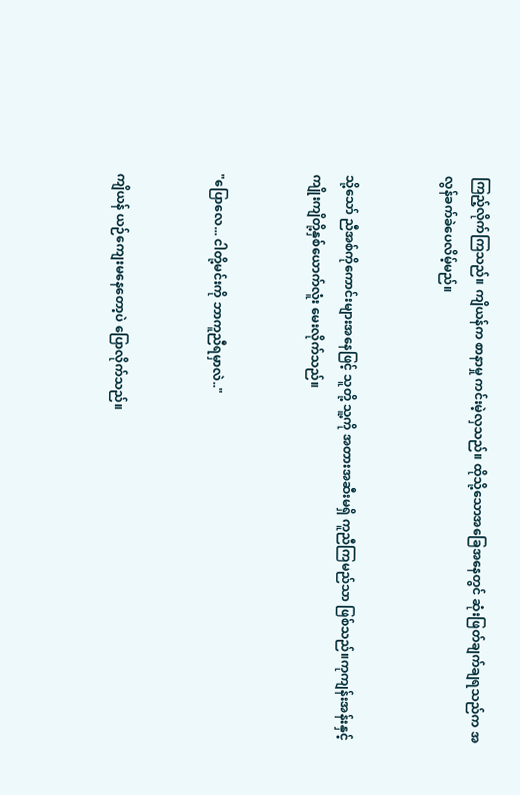ကြည့်လိုက်ကြသည်။ ကျိယန်က စာနာမှု ကင်းမဲ့လှသည်။ ထိုသို့သောအခြေအနေတွင် ဆုံးဖြတ်ချက်ချရသည်က အလွန်ခက်ခဲပေလိမ့်မည်။


သို့သော် ညီအစ်ကိုကောင်းများအနေဖြင့် သူတို့ သူ့ကို အတားအဆီးမရှိ ကူညီကြမည်သာ ဖြစ်သည်။ကုကျန်းအန်းနှင့် ကျိုးကျိတို့နှစ်ယောက်လူံး မေးလိုက်သည်။


"ပြောလေ... ငါတို့မင်းကို ဘာကူညီရမှာလဲ.."


ကျိယန် ယဉ်ကျေးမနေတော့ပဲ ပြောလိုက်သည်။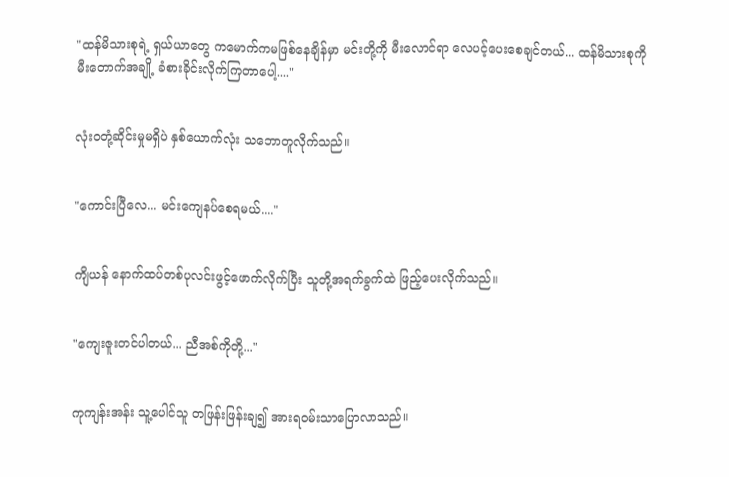"ထန်မိသားစုရဲ့ ရှယ်ယာတွေ ကမောက်ကမဖြစ်နေချိန်မှာ မင်းတို့ကို မီးလောင်ရာ လေပင့်ပေးစေချင်တယ်... ထန်မိသားစုကို မီးတောက်အချို့ ခံစားခိုင်းလိုက်ကြတာပေါ့...."


လုံးဝတုံ့ဆိုင်းမှုမရှိပဲ နှစ်ယောက်လုံး သဘောတူလိုက်သည်။


"ကောင်းပြီလေ... မင်းကျေနပ်စေရမယ်...."


ကျိယန် နောက်ထပ်တစ်ပုလင်းဖွင့်ဖောက်လိုက်ပြီး သူတို့အရက်ခွက်ထဲ ဖြည့်ပေးလိုက်သည်။


"ကျေးဇူးတင်ပါတယ်... ညီအစ်ကိုတို့..."


ကုကျန်းအန်း သူ့ပေါင်သူ တဖြန်းဖြန်းချ၍ အားရဝမ်းသာပြောလာသည်။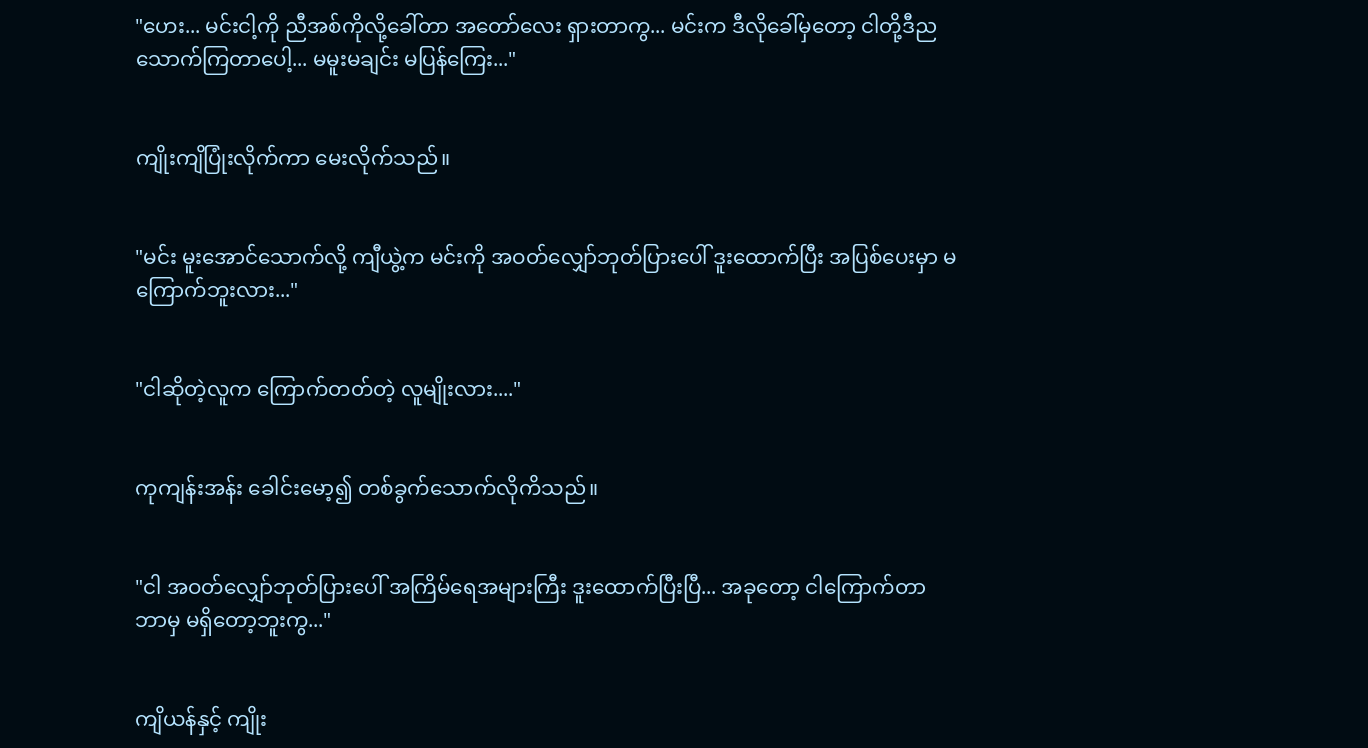"ဟေး... မင်းငါ့ကို ညီအစ်ကိုလို့ခေါ်တာ အတော်လေး ရှားတာကွ... မင်းက ဒီလိုခေါ်မှတော့ ငါတို့ဒီညသောက်ကြတာပေါ့... မမူးမချင်း မပြန်ကြေး..."


ကျိုးကျိပြုံးလိုက်ကာ မေးလိုက်သည်။


"မင်း မူးအောင်သောက်လို့ ကျီယွဲ့က မင်းကို အဝတ်လျှော်ဘုတ်ပြားပေါ် ဒူးထောက်ပြီး အပြစ်ပေးမှာ မကြောက်ဘူးလား..."


"ငါဆိုတဲ့လူက ကြောက်တတ်တဲ့ လူမျိုးလား...."


ကုကျန်းအန်း ခေါင်းမော့၍ တစ်ခွက်သောက်လိုကိသည်။


"ငါ အဝတ်လျှော်ဘုတ်ပြားပေါ် အကြိမ်ရေအများကြီး ဒူးထောက်ပြီးပြီ... အခုတော့ ငါကြောက်တာ ဘာမှ မရှိတော့ဘူးကွ..."


ကျိယန်နှင့် ကျိုး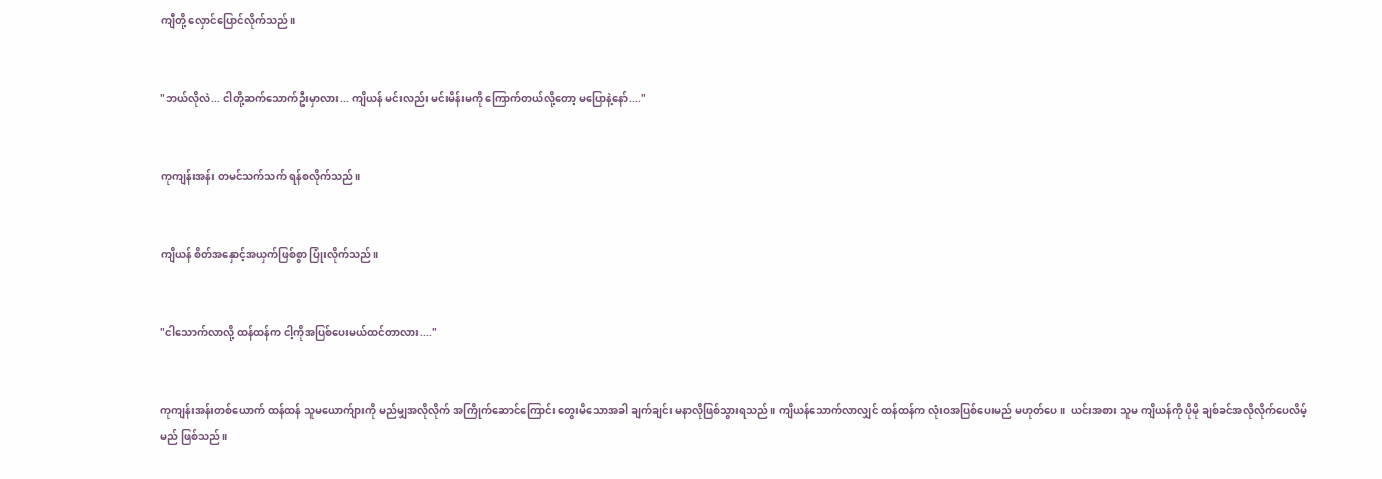ကျီတို့ လှောင်ပြောင်လိုက်သည်။


"ဘယ်လိုလဲ... ငါတို့ဆက်သောက်ဦးမှာလား... ကျိယန် မင်းလည်း မင်းမိန်းမကို ကြောက်တယ်လို့တော့ မပြောနဲ့နော်...."


ကုကျန်းအန်း တမင်သက်သက် ရန်စလိုက်သည်။


ကျိယန် စိတ်အနှောင့်အယှက်ဖြစ်စွာ ပြုံးလိုက်သည်။


"ငါသောက်လာလို့ ထန်ထန်က ငါ့ကိုအပြစ်ပေးမယ်ထင်တာလား...."


ကုကျန်းအန်းတစ်ယောက် ထန်ထန် သူမယောက်ျားကို မည်မျှအလိုလိုက် အကြိုက်ဆောင်ကြောင်း တွေးမိသောအခါ ချက်ချင်း မနာလိုဖြစ်သွားရသည်။ ကျိယန်သောက်လာလျှင် ထန်ထန်က လုံးဝအပြစ်ပေးမည် မဟုတ်ပေ။  ယင်းအစား သူမ ကျိယန်ကို ပိုမို ချစ်ခင်အလိုလိုက်ပေလိမ့်မည် ဖြစ်သည်။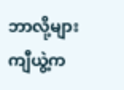ဘာလို့များ ကျီယွဲ့က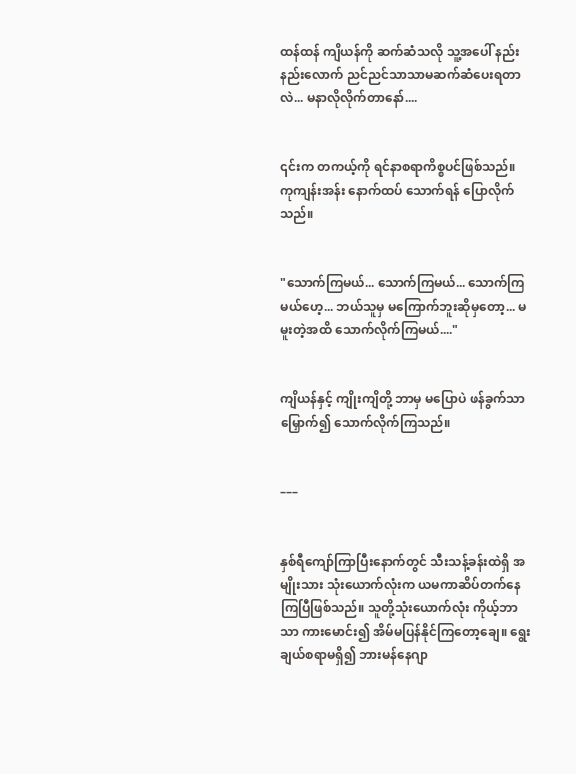ထန်ထန် ကျိယန်ကို ဆက်ဆံသလို သူ့အပေါ် နည်းနည်းလောက် ညင်ညင်သာသာမဆက်ဆံပေးရတာလဲ... မနာလိုလိုက်တာနော်....


၎င်းက တကယ့်ကို ရင်နာစရာကိစ္စပင်ဖြစ်သည်။ ကုကျန်းအန်း နောက်ထပ် သောက်ရန် ပြောလိုက်သည်။


"သောက်ကြမယ်... သောက်ကြမယ်... သောက်ကြမယ်ဟေ့... ဘယ်သူမှ မကြောက်ဘူးဆိုမှတော့... မမူးတဲ့အထိ သောက်လိုက်ကြမယ်...."


ကျိယန်နှင့် ကျိုးကျိတို့ ဘာမှ မပြောပဲ ဖန်ခွက်သာမြှောက်၍ သောက်လိုက်ကြသည်။


–––


နှစ်ရီကျော်ကြာပြီးနောက်တွင် သီးသန့်ခန်းထဲရှိ အမျိုးသား သုံးယောက်လုံးက ယမကာဆိပ်တက်နေကြပြီဖြစ်သည်။ သူတို့သုံးယောက်လုံး ကိုယ့်ဘာသာ ကားမောင်း၍ အိမ်မပြန်နိုင်ကြတော့ချေ။ ရွေးချယ်စရာမရှိ၍ ဘားမန်နေဂျာ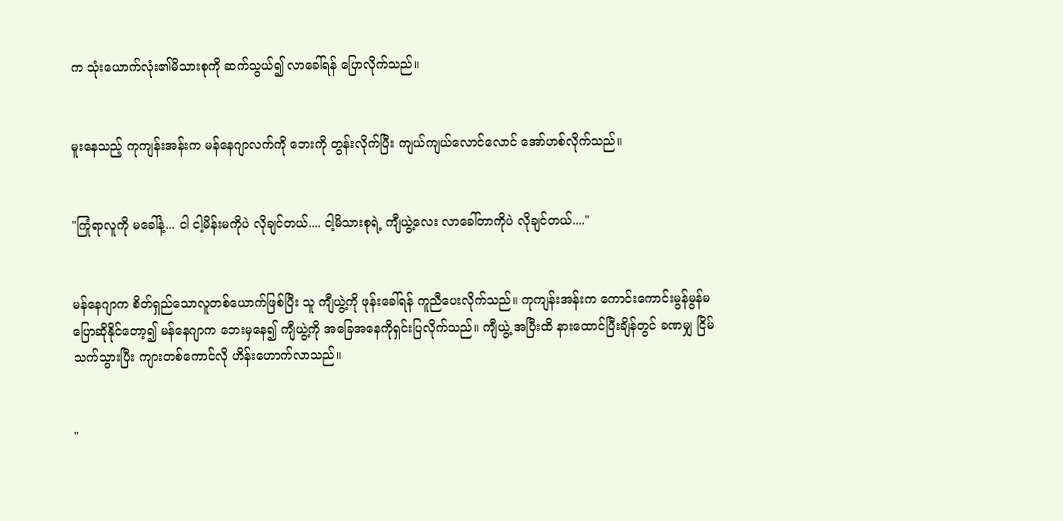က သုံးယောက်လုံး၏မိသားစုကို ဆက်သွယ်၍ လာခေါ်ရန် ပြောလိုက်သည်။


မူးနေသည့် ကုကျန်းအန်းက မန်နေဂျာလက်ကို ဘေးကို တွန်းလိုက်ပြီး ကျယ်ကျယ်လောင်လောင် အော်ဟစ်လိုက်သည်။


"ကြုံရာလူကို မခေါ်နဲ့... ငါ ငါ့မိန်းမကိုပဲ လိုချင်တယ်.... ငါ့မိသားစုရဲ့ ကျီယွဲ့လေး လာခေါ်တာကိုပဲ လိုချင်တယ်...."


မန်နေဂျာက စိတ်ရှည်သောလူတစ်ယောက်ဖြစ်ပြီး သူ ကျီယွဲ့ကို ဖုန်းခေါ်ရန် ကူညီပေးလိုက်သည်။ ကုကျန်းအန်းက ကောင်းကောင်းမွန်မွန်မပြောဆိုနိုင်တော့၍ မန်နေဂျာက ဘေးမှနေ၍ ကျီယွဲ့ကို အခြေအနေကိုရှင်းပြလိုက်သည်။ ကျီယွဲ့ အပြီးထိ နားထောင်ပြီးချိန်တွင် ခဏမျှ ငြိမ်သက်သွားပြီး ကျားတစ်ကောင်လို ဟိန်းဟောက်လာသည်။


"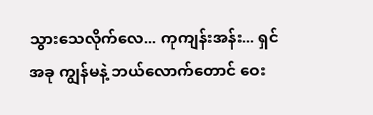သွားသေလိုက်လေ... ကုကျန်းအန်း... ရှင်အခု ကျွန်မနဲ့ ဘယ်လောက်တောင် ဝေး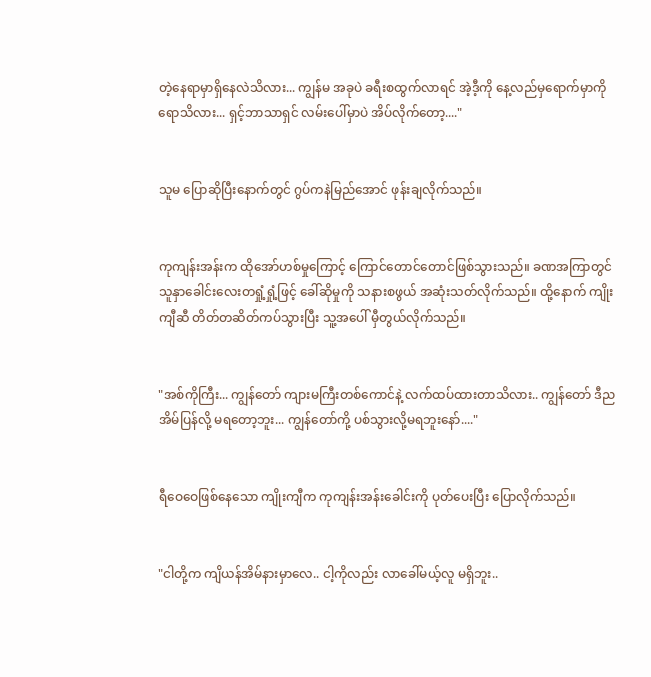တဲ့နေရာမှာရှိနေလဲသိလား... ကျွန်မ အခုပဲ ခရီးစထွက်လာရင် အဲ့ဒီ့ကို နေ့လည်မှရောက်မှာကိုရောသိလား... ရှင့်ဘာသာရှင် လမ်းပေါ်မှာပဲ အိပ်လိုက်တော့...."


သူမ ပြောဆိုပြီးနောက်တွင် ဂွပ်ကနဲမြည်အောင် ဖုန်းချလိုက်သည်။


ကုကျန်းအန်းက ထိုအော်ဟစ်မှုကြောင့် ကြောင်တောင်တောင်ဖြစ်သွားသည်။ ခဏအကြာတွင် သူနှာခေါင်းလေးတရှုံ့ရှုံ့ဖြင့် ခေါ်ဆိုမှုကို သနားစဖွယ် အဆုံးသတ်လိုက်သည်။ ထို့နောက် ကျိုးကျီဆီ တိတ်တဆိတ်ကပ်သွားပြီး သူ့အပေါ် မှီတွယ်လိုက်သည်။


"အစ်ကိုကြီး... ကျွန်တော် ကျားမကြီးတစ်ကောင်နဲ့ လက်ထပ်ထားတာသိလား.. ကျွန်တော် ဒီညအိမ်ပြန်လို့ မရတော့ဘူး... ကျွန်တော်ကို့ ပစ်သွားလို့မရဘူးနော်...."


ရီဝေဝေဖြစ်နေသော ကျိုးကျီက ကုကျန်းအန်းခေါင်းကို ပုတ်ပေးပြီး ပြောလိုက်သည်။


"ငါတို့က ကျိယန်အိမ်နားမှာလေ.. ငါ့ကိုလည်း လာခေါ်မယ့်လူ မရှိဘူး..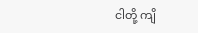ငါတို့ ကျိ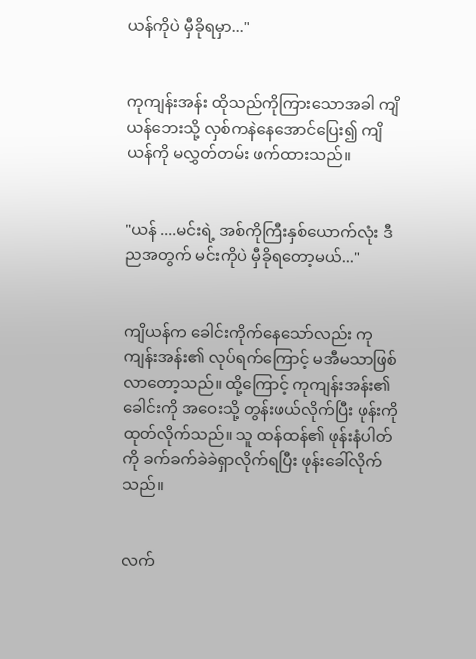ယန်ကိုပဲ မှီခိုရမှာ..."


ကုကျန်းအန်း ထိုသည်ကိုကြားသောအခါ ကျိယန်ဘေးသို့ လှစ်ကနဲနေအောင်ပြေး၍ ကျိယန်ကို မလွှတ်တမ်း ဖက်ထားသည်။


"ယန် ....မင်းရဲ့ အစ်ကိုကြီးနှစ်ယောက်လုံး ဒီညအတွက် မင်းကိုပဲ မှီခိုရတော့မယ်..."


ကျိယန်က ခေါင်းကိုက်နေသော်လည်း ကုကျန်းအန်း၏ လုပ်ရက်ကြောင့် မအီမသာဖြစ်လာတော့သည်။ ထို့ကြောင့် ကုကျန်းအန်း၏ ခေါင်းကို အဝေးသို့ တွန်းဖယ်လိုက်ပြီး ဖုန်းကိုထုတ်လိုက်သည်။ သူ ထန်ထန်၏ ဖုန်းနံပါတ်ကို ခက်ခက်ခဲခဲရှာလိုက်ရပြီး ဖုန်းခေါ်လိုက်သည်။


လက်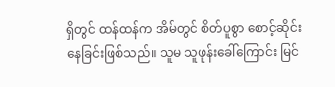ရှိတွင် ထန်ထန်က အိမ်တွင် စိတ်ပူစွာ စောင့်ဆိုင်းနေခြင်းဖြစ်သည်။ သူမ သူဖုန်းခေါ်ကြောင်း မြင်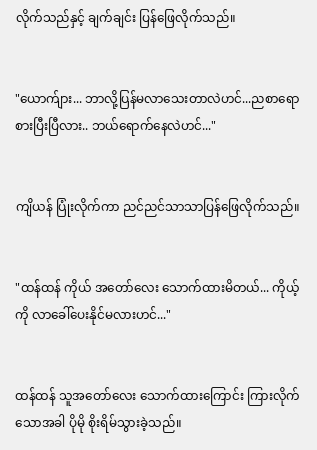လိုက်သည်နှင့် ချက်ချင်း ပြန်ဖြေလိုက်သည်။


"ယောက်ျား... ဘာလို့ပြန်မလာသေးတာလဲဟင်...ညစာရော စားပြီးပြီလား.. ဘယ်ရောက်နေလဲဟင်..."


ကျိယန် ပြုံးလိုက်ကာ ညင်ညင်သာသာပြန်ဖြေလိုက်သည်။


"ထန်ထန် ကိုယ် အတော်လေး သောက်ထားမိတယ်... ကိုယ့်ကို လာခေါ်ပေးနိုင်မလားဟင်..."


ထန်ထန် သူအတော်လေး သောက်ထားကြောင်း ကြားလိုက်သောအခါ ပိုမို စိုးရိမ်သွားခဲ့သည်။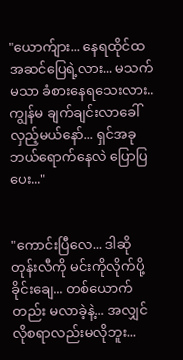"ယောက်ျား... နေရထိုင်ထ အဆင်ပြေရဲ့လား... မသက်မသာ ခံစားနေရသေးလား.. ကျွန်မ ချက်ချင်းလာခေါ်လှည့်မယ်နော်... ရှင်အခု ဘယ်ရောက်နေလဲ ပြောပြပေး..."


"ကောင်းပြီလေ... ဒါဆို တုန်းလီကို မင်းကိုလိုက်ပို့ခိုင်းချေ... တစ်ယောက်တည်း မလာခဲ့နဲ့... အလျှင်လိုစရာလည်းမလိုဘူး...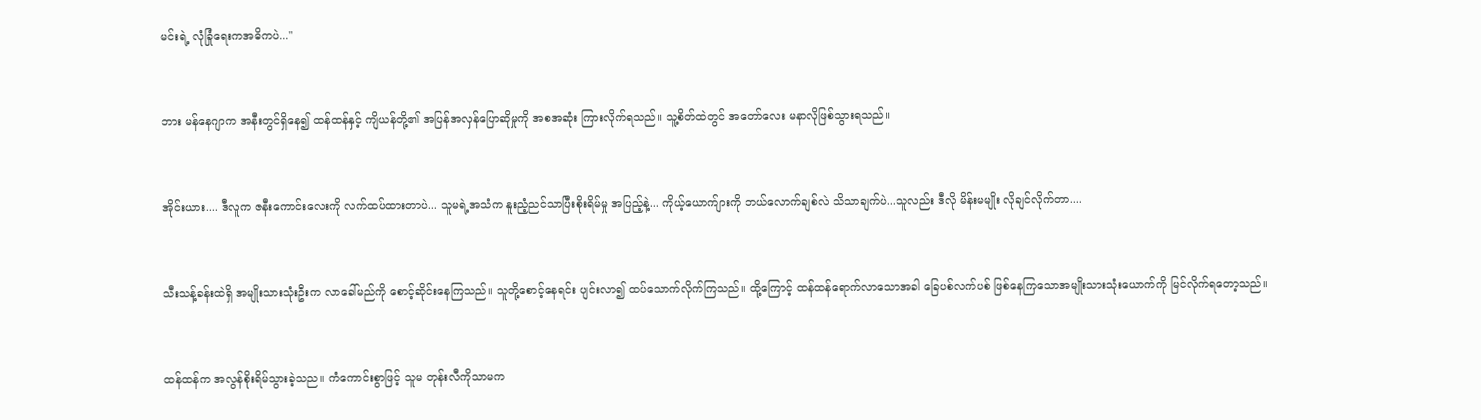မင်းရဲ့ လုံခြုံရေးကအဓိကပဲ..."


ဘား မန်နေဂျာက အနီးတွင်ရှိနေ၍ ထန်ထန်နှင့် ကျိယန်တို့၏ အပြန်အလှန်ပြောဆိုမှုကို အစအဆုံး ကြားလိုက်ရသည်။ သူ့စိတ်ထဲတွင် အတော်လေး မနာလိုဖြစ်သွားရသည်။


အိုင်းယား.... ဒီလူက ဇနီးကောင်းလေးကို လက်ထပ်ထားတာပဲ... သူမရဲ့အသံက နူးညံ့ညင်သာပြီးစိုးရိမ်မှု အပြည့်နဲ့... ကိုယ့်ယောက်ျားကို ဘယ်လောက်ချစ်လဲ သိသာချက်ပဲ...သူလည်း ဒီလို မိန်းမမျိုး လိုချင်လိုက်တာ....


သီးသန့်ခန်းထဲရှိ အမျိုးသားသုံးဦးက လာခေါ်မည်ကို စောင့်ဆိုင်းနေကြသည်။ သူတို့စောင့်နေရင်း ပျင်းလာ၍ ထပ်သောက်လိုက်ကြသည်။ ထို့ကြောင့် ထန်ထန်ရောက်လာသောအခါ ခြေပစ်လက်ပစ် ဖြစ်နေကြသောအမျိုးသားသုံးယောက်ကို မြင်လိုက်ရတော့သည်။


ထန်ထန်က အလွန်စိုးရိမ်သွားခဲ့သည။ ကံကောင်းစွာဖြင့် သူမ တုန်းလီကိုသာမက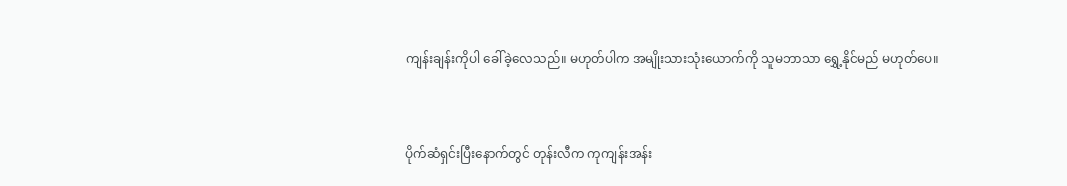ကျန်းချန်းကိုပါ ခေါ်ခဲ့လေသည်။ မဟုတ်ပါက အမျိုးသားသုံးယောက်ကို သူမဘာသာ ရွှေ့နိုင်မည် မဟုတ်ပေ။


ပိုက်ဆံရှင်းပြီးနောက်တွင် တုန်းလီက ကုကျန်းအန်း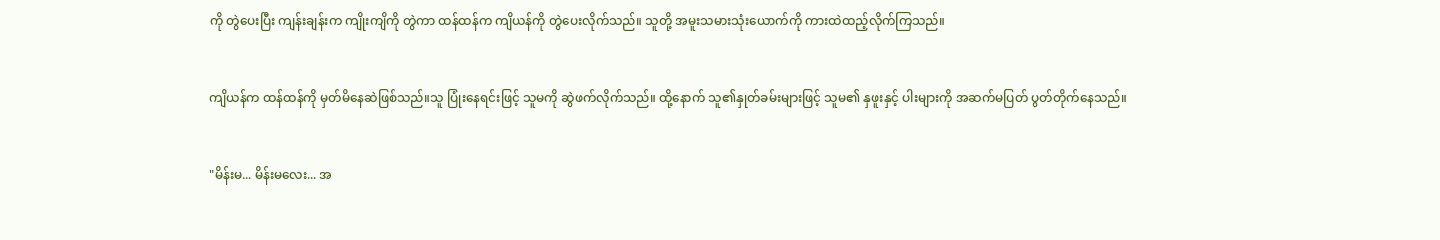ကို တွဲပေးပြီး ကျန်းချန်းက ကျိုးကျိကို တွဲကာ ထန်ထန်က ကျိယန်ကို တွဲပေးလိုက်သည်။ သူတို့ အမူးသမားသုံးယောက်ကို ကားထဲထည့်လိုက်ကြသည်။


ကျိယန်က ထန်ထန်ကို မှတ်မိနေဆဲဖြစ်သည်။သူ ပြုံးနေရင်းဖြင့် သူမကို ဆွဲဖက်လိုက်သည်။ ထို့နောက် သူ၏နှုတ်ခမ်းများဖြင့် သူမ၏ နှဖူးနှင့် ပါးများကို အဆက်မပြတ် ပွတ်တိုက်နေသည်။


"မိန်းမ... မိန်းမလေး... အ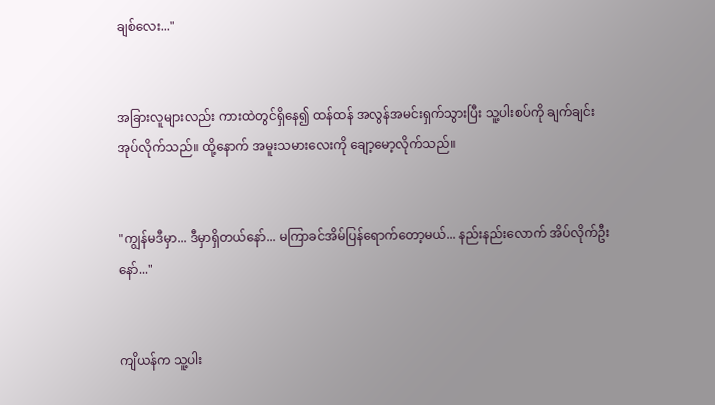ချစ်လေး..."


အခြားလူများလည်း ကားထဲတွင်ရှိနေ၍ ထန်ထန် အလွန်အမင်းရှက်သွားပြီး သူ့ပါးစပ်ကို ချက်ချင်းအုပ်လိုက်သည်။ ထို့နောက် အမူးသမားလေးကို ချော့မော့လိုက်သည်။


"ကျွန်မဒီမှာ... ဒီမှာရှိတယ်နော်... မကြာခင်အိမ်ပြန်‌ရောက်တော့မယ်... နည်းနည်းလောက် အိပ်လိုက်ဦးနော်..."


ကျိယန်က သူ့ပါး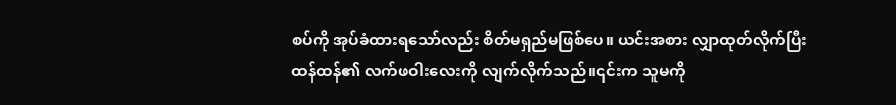စပ်ကို အုပ်ခံထားရသော်လည်း စိတ်မရှည်မဖြစ်ပေ။ ယင်းအစား လျှာထုတ်လိုက်ပြီး ထန်ထန်၏ လက်ဖဝါးလေးကို လျက်လိုက်သည်။၎င်းက သူမကို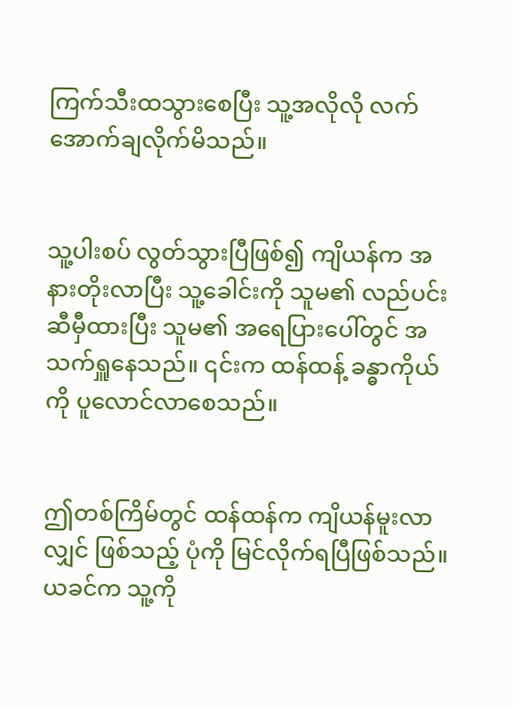ကြက်သီးထသွားစေပြီး သူ့အလိုလို လက်အောက်ချလိုက်မိသည်။


သူ့ပါးစပ် လွတ်သွားပြီဖြစ်၍ ကျိယန်က အနားတိုးလာပြီး သူ့ခေါင်းကို သူမ၏ လည်ပင်းဆီမှီထားပြီး သူမ၏ အရေပြားပေါ်တွင် အသက်ရှူနေသည်။ ၎င်းက ထန်ထန့် ခန္ဓာကိုယ်ကို ပူလောင်လာစေသည်။


ဤတစ်ကြိမ်တွင် ထန်ထန်က ကျိယန်မူးလာလျှင် ဖြစ်သည့် ပုံကို မြင်လိုက်ရပြီဖြစ်သည်။ ယခင်က သူ့ကို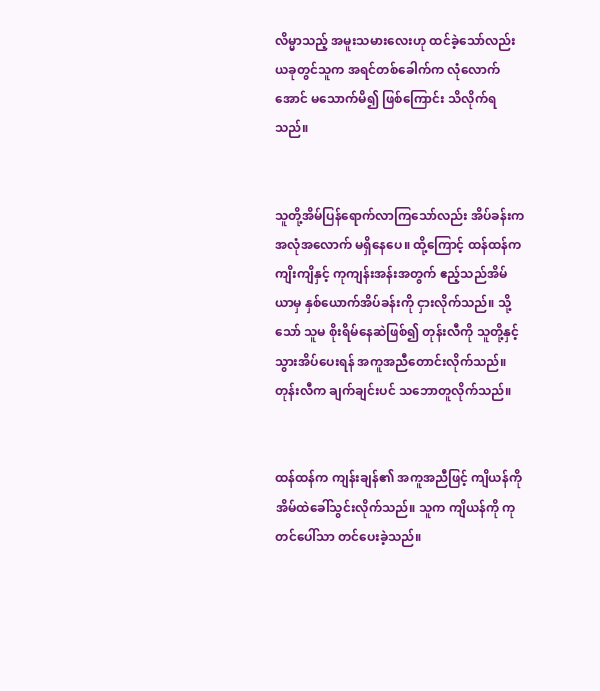လိမ္မာသည့် အမူးသမားလေးဟု ထင်ခဲ့သော်လည်း ယခုတွင်သူက အရင်တစ်ခေါက်က လုံလောက်အောင် မသောက်မိ၍ ဖြစ်ကြောင်း သိလိုက်ရသည်။


သူတို့အိမ်ပြန်ရောက်လာကြသော်လည်း အိပ်ခန်းက အလုံအလောက် မရှိနေပေ။ ထို့ကြောင့် ထန်ထန်က ကျိးကျိနှင့် ကုကျန်းအန်းအတွက် ဧည့်သည်အိမ်ယာမှ နှစ်ယောက်အိပ်ခန်းကို ငှားလိုက်သည်။ သို့သော် သူမ စိုးရိမ်နေဆဲဖြစ်၍ တုန်းလီကို သူတို့နှင့်သွားအိပ်ပေးရန် အကူအညီတောင်းလိုက်သည်။ တုန်းလီက ချက်ချင်းပင် သဘောတူလိုက်သည်။


ထန်ထန်က ကျန်းချန်၏ အကူအညီဖြင့် ကျိယန်ကို အိမ်ထဲခေါ်သွင်းလိုက်သည်။ သူက ကျိယန်ကို ကုတင်ပေါ်သာ တင်ပေးခဲ့သည်။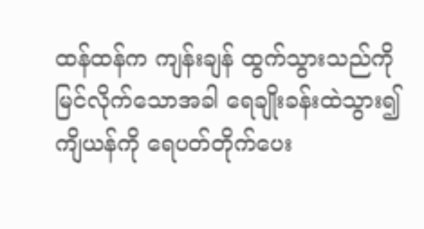ထန်ထန်က ကျန်းချန် ထွက်သွားသည်ကို မြင်လိုက်သောအခါ ရေချိုးခန်းထဲသွား၍ ကျိယန်ကို ရေပတ်တိုက်ပေး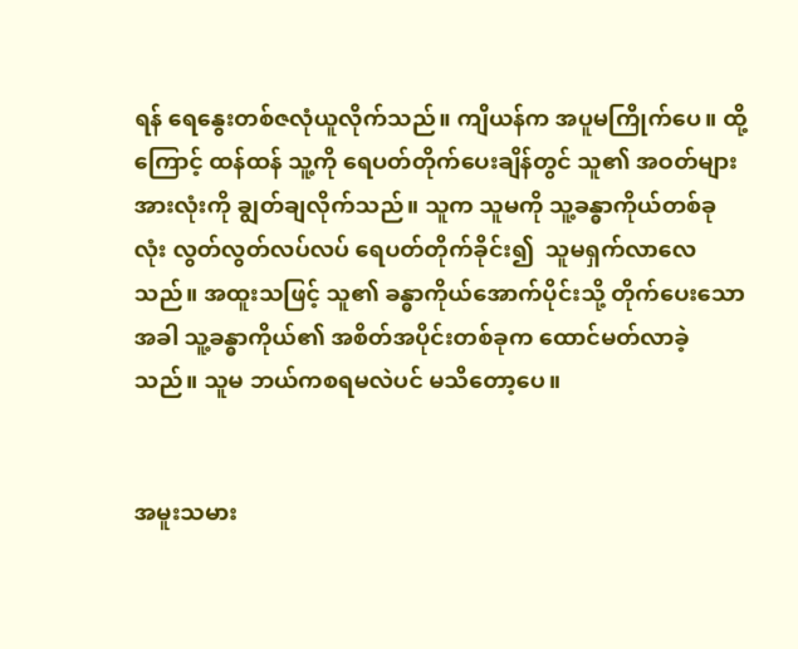ရန် ရေနွေးတစ်ဇလုံယူလိုက်သည်။ ကျိယန်က အပူမကြိုက်ပေ။ ထို့ကြောင့် ထန်ထန် သူ့ကို ရေပတ်တိုက်ပေးချိန်တွင် သူ၏ အဝတ်များအားလုံးကို ချွတ်ချလိုက်သည်။ သူက သူမကို သူ့ခန္ဓာကိုယ်တစ်ခုလုံး လွတ်လွတ်လပ်လပ် ရေပတ်တိုက်ခိုင်း၍  သူမရှက်လာလေသည်။ အထူးသဖြင့် သူ၏ ခန္ဓာကိုယ်အောက်ပိုင်းသို့ တိုက်ပေးသောအခါ သူ့ခန္ဓာကိုယ်၏ အစိတ်အပိုင်းတစ်ခုက ထောင်မတ်လာခဲ့သည်။ သူမ ဘယ်ကစရမလဲပင် မသိတော့ပေ။


အမူးသမား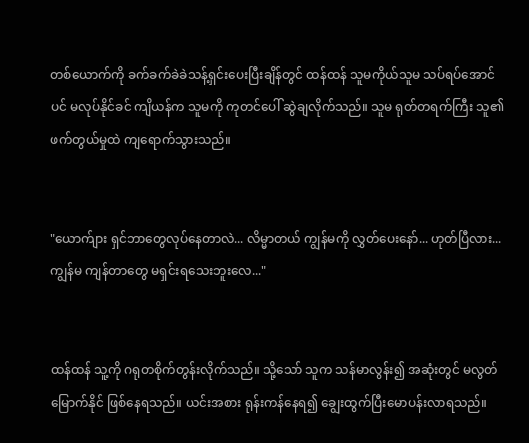တစ်ယောက်ကို ခက်ခက်ခဲခဲသန့်ရှင်းပေးပြီးချိန်တွင် ထန်ထန် သူမကိုယ်သူမ သပ်ရပ်အောင်ပင် မလုပ်နိုင်ခင် ကျိယန်က သူမကို ကုတင်ပေါ် ဆွဲချလိုက်သည်။ သူမ ရုတ်တရက်ကြီး သူ၏ ဖက်တွယ်မှုထဲ ကျရောက်သွားသည်။


"ယောက်ျား ရှင်ဘာတွေလုပ်နေတာလဲ... လိမ္မာတယ် ကျွန်မကို လွှတ်ပေးနော်... ဟုတ်ပြီလား... ကျွန်မ ကျန်တာတွေ မရှင်းရသေးဘူးလေ..."


ထန်ထန် သူ့ကို ဂရုတစိုက်တွန်းလိုက်သည်။ သို့သော် သူက သန်မာလွန်း၍ အဆုံးတွင် မလွတ်မြောက်နိုင် ဖြစ်နေရသည်။ ယင်းအစား ရုန်းကန်နေရ၍ ချွေးထွက်ပြီးမောပန်းလာရသည်။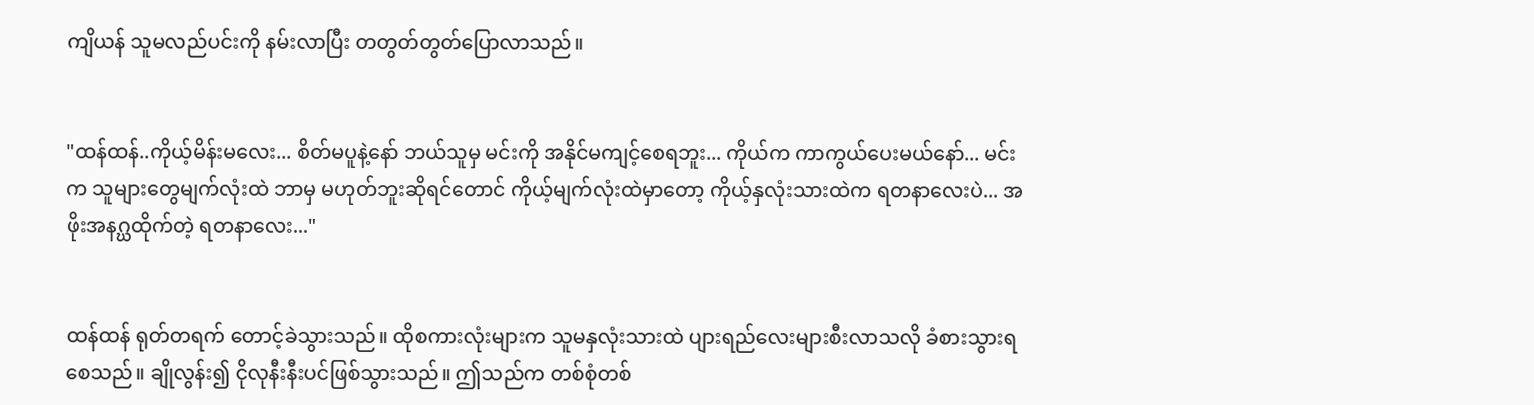ကျိယန် သူမလည်ပင်းကို နမ်းလာပြီး တတွတ်တွတ်ပြောလာသည်။


"ထန်ထန်..ကိုယ့်မိန်းမလေး... စိတ်မပူနဲ့နော် ဘယ်သူမှ မင်းကို အနိုင်မကျင့်စေရဘူး... ကိုယ်က ကာကွယ်ပေးမယ်နော်... မင်းက သူများတွေမျက်လုံးထဲ ဘာမှ မဟုတ်ဘူးဆိုရင်တောင် ကိုယ့်မျက်လုံးထဲမှာတော့ ကိုယ့်နှလုံးသားထဲက ရတနာလေးပဲ... အဖိုးအနဂ္ဃထိုက်တဲ့ ရတနာလေး..."


ထန်ထန် ရုတ်တရက် တောင့်ခဲသွားသည်။ ထိုစကားလုံးများက သူမနှလုံးသားထဲ ပျားရည်လေးများစီးလာသလို ခံစားသွားရစေသည်။ ချိုလွန်း၍ ငိုလုနီးနီးပင်ဖြစ်သွားသည်။ ဤသည်က တစ်စုံတစ်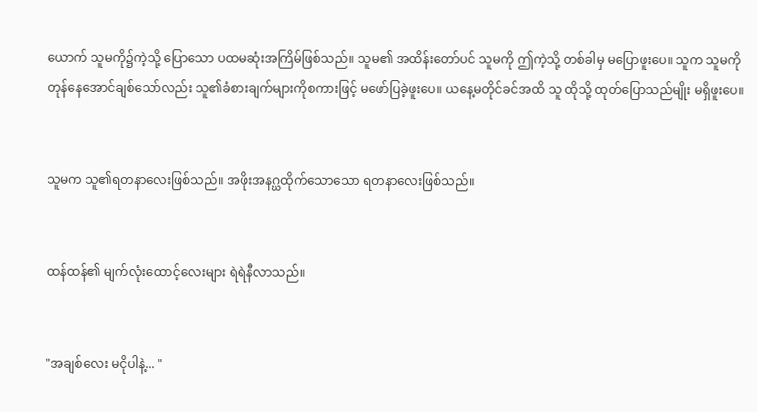ယောက် သူမကို၌ကဲ့သို့ ပြောသော ပထမဆုံးအကြိမ်ဖြစ်သည်။ သူမ၏ အထိန်းတော်ပင် သူမကို ဤကဲ့သို့ တစ်ခါမှ မပြောဖူးပေ။ သူက သူမကို တုန်နေအောင်ချစ်သော်လည်း သူ၏ခံစားချက်များကိုစကားဖြင့် မဖော်ပြခဲ့ဖူးပေ။ ယနေ့မတိုင်ခင်အထိ သူ ထိုသို့ ထုတ်ပြောသည်မျိုး မရှိဖူးပေ။


သူမက သူ၏ရတနာလေးဖြစ်သည်။ အဖိုးအနဂ္ဃထိုက်သောသော ရတနာလေးဖြစ်သည်။


ထန်ထန်၏ မျက်လုံးထောင့်လေးများ ရဲရဲနီလာသည်။


"အချစ်လေး မငိုပါနဲ့... "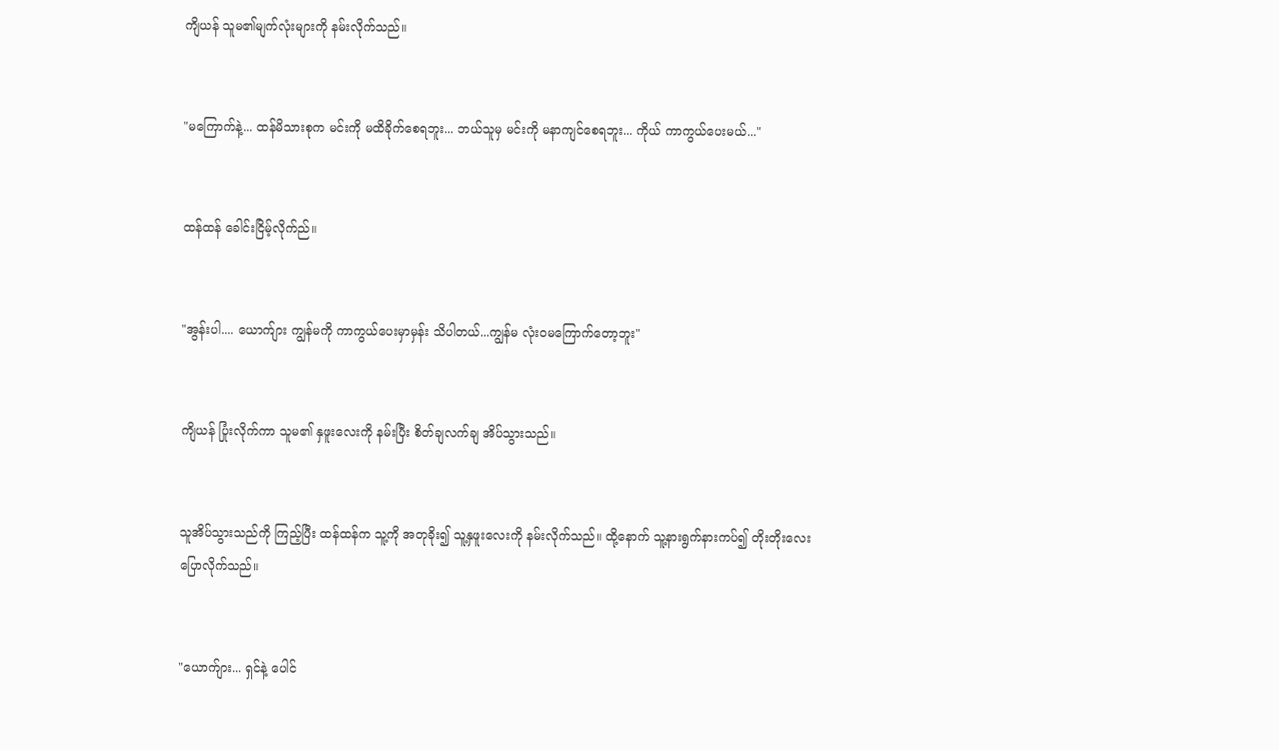ကျိယန် သူမ၏မျက်လုံးများကို နမ်းလိုက်သည်။


"မကြောက်နဲ့... ထန်မိသားစုက မင်းကို မထိခိုက်စေရဘူး... ဘယ်သူမှ မင်းကို မနာကျင်စေရဘူး... ကိုယ် ကာကွယ်ပေးမယ်..."


ထန်ထန် ခေါင်းငြိမ့်လိုက်ည်။


"အွန်းပါ.... ယောက်ျား ကျွန်မကို ကာကွယ်ပေးမှာမှန်း သိပါတယ်...ကျွန်မ လုံးဝမကြောက်တော့ဘူး"


ကျိယန် ပြုံးလိုက်ကာ သူမ၏ နှဖူးလေးကို နမ်းပြီး စိတ်ချလက်ချ အိပ်သွားသည်။


သူအိပ်သွားသည်ကို ကြည့်ပြီး ထန်ထန်က သူ့ကို အတုခိုး၍ သူ့နှဖူးလေးကို နမ်းလိုက်သည်။ ထို့နောက် သူ့နားရွက်နားကပ်၍ တိုးတိုးလေး ပြောလိုက်သည်။


"ယောက်ျား... ရှင်နဲ့ ပေါင်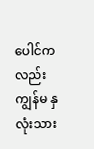ပေါင်ကလည်း ကျွန်မ နှလုံးသား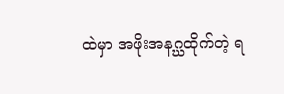ထဲမှာ အဖိုးအနဂ္ဃထိုက်တဲ့ ရ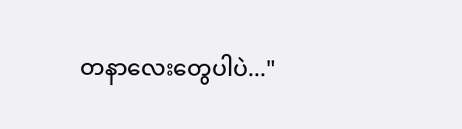တနာလေးတွေပါပဲ..."